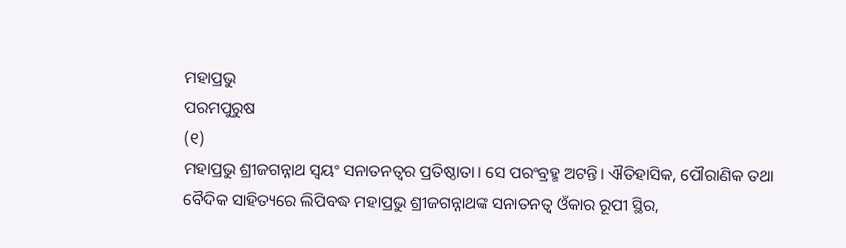ମହାପ୍ରଭୁ
ପରମପୁରୁଷ
(୧)
ମହାପ୍ରଭୁ ଶ୍ରୀଜଗନ୍ନାଥ ସ୍ବୟଂ ସନାତନତ୍ବର ପ୍ରତିଷ୍ଠାତା। ସେ ପରଂବ୍ରହ୍ମ ଅଟନ୍ତି। ଐତିହାସିକ, ପୌରାଣିକ ତଥା ବୈଦିକ ସାହିତ୍ୟରେ ଲିପିବଦ୍ଧ ମହାପ୍ରଭୁ ଶ୍ରୀଜଗନ୍ନାଥଙ୍କ ସନାତନତ୍ବ ଓଁକାର ରୂପୀ ସ୍ଥିର,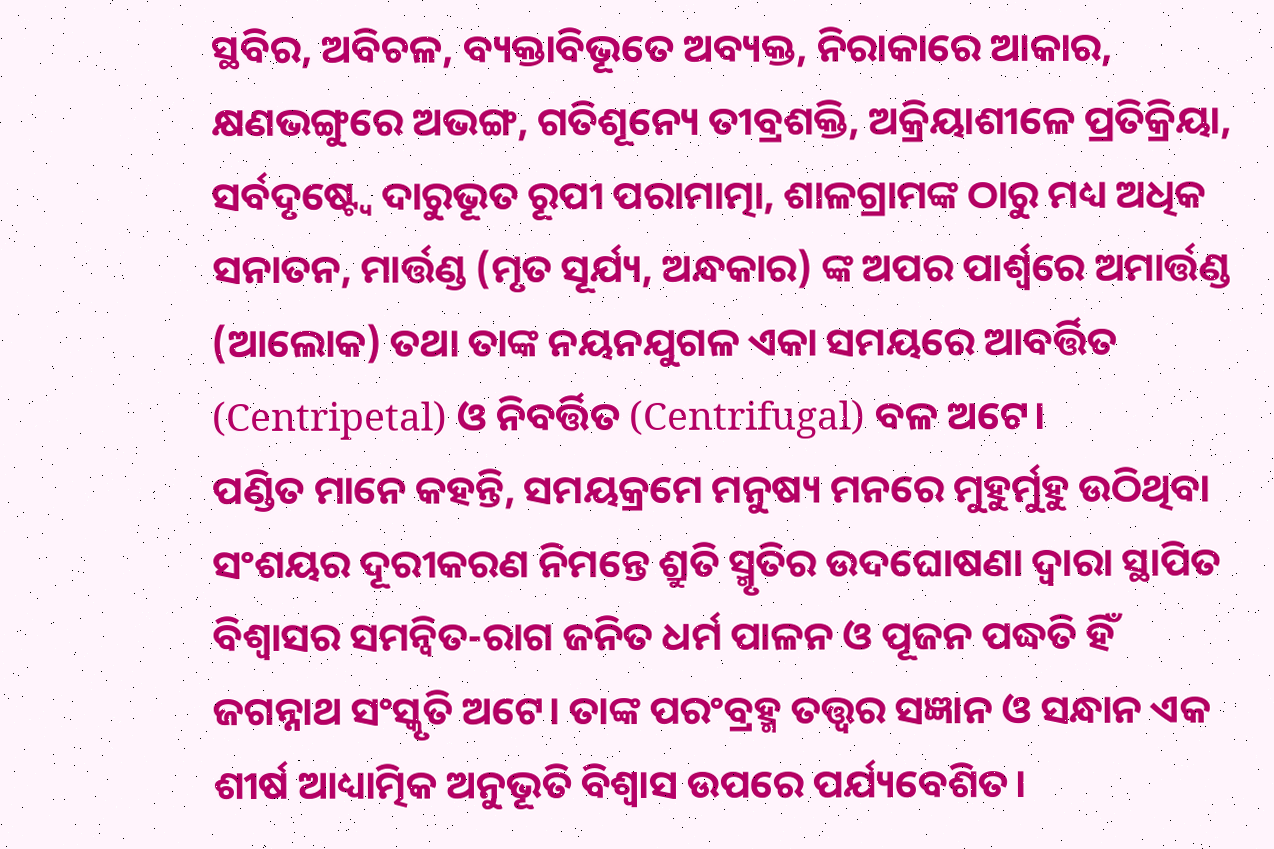ସ୍ଥବିର, ଅବିଚଳ, ବ୍ୟକ୍ତାବିଭୂତେ ଅବ୍ୟକ୍ତ, ନିରାକାରେ ଆକାର, କ୍ଷଣଭଙ୍ଗୁରେ ଅଭଙ୍ଗ, ଗତିଶୂନ୍ୟେ ତୀବ୍ରଶକ୍ତି, ଅକ୍ରିୟାଶୀଳେ ପ୍ରତିକ୍ରିୟା, ସର୍ବଦୃଷ୍ଟ୍ୱେ ଦାରୁଭୂତ ରୂପୀ ପରାମାତ୍ମା, ଶାଳଗ୍ରାମଙ୍କ ଠାରୁ ମଧ୍ୟ ଅଧିକ ସନାତନ, ମାର୍ତ୍ତଣ୍ଡ (ମୃତ ସୂର୍ଯ୍ୟ, ଅନ୍ଧକାର) ଙ୍କ ଅପର ପାର୍ଶ୍ୱରେ ଅମାର୍ତ୍ତଣ୍ଡ (ଆଲୋକ) ତଥା ତାଙ୍କ ନୟନଯୁଗଳ ଏକା ସମୟରେ ଆବର୍ତ୍ତିତ (Centripetal) ଓ ନିବର୍ତ୍ତିତ (Centrifugal) ବଳ ଅଟେ।
ପଣ୍ଡିତ ମାନେ କହନ୍ତି, ସମୟକ୍ରମେ ମନୁଷ୍ୟ ମନରେ ମୁହୁର୍ମୁହୁ ଉଠିଥିବା ସଂଶୟର ଦୂରୀକରଣ ନିମନ୍ତେ ଶ୍ରୁତି ସ୍ମୃତିର ଉଦଘୋଷଣା ଦ୍ଵାରା ସ୍ଥାପିତ ବିଶ୍ୱାସର ସମନ୍ୱିତ-ରାଗ ଜନିତ ଧର୍ମ ପାଳନ ଓ ପୂଜନ ପଦ୍ଧତି ହିଁ ଜଗନ୍ନାଥ ସଂସ୍କୃତି ଅଟେ। ତାଙ୍କ ପରଂବ୍ରହ୍ମ ତତ୍ତ୍ୱର ସଜ୍ଞାନ ଓ ସନ୍ଧାନ ଏକ ଶୀର୍ଷ ଆଧ୍ୟାତ୍ମିକ ଅନୁଭୂତି ବିଶ୍ୱାସ ଉପରେ ପର୍ଯ୍ୟବେଶିତ।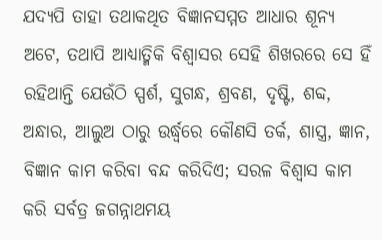ଯଦ୍ୟପି ତାହା ତଥାକଥିତ ବିଜ୍ଞାନସମ୍ମତ ଆଧାର ଶୂନ୍ୟ ଅଟେ, ତଥାପି ଆଧ୍ୟାତ୍ମିକି ବିଶ୍ଵାସର ସେହି ଶିଖରରେ ସେ ହିଁ ରହିଥାନ୍ତି ଯେଉଁଠି ସ୍ପର୍ଶ, ସୁଗନ୍ଧ, ଶ୍ରବଣ, ଦୃଷ୍ଟି, ଶବ୍ଦ, ଅନ୍ଧାର, ଆଲୁଅ ଠାରୁ ଉର୍ଦ୍ଧ୍ଵରେ କୌଣସି ତର୍କ, ଶାସ୍ତ୍ର, ଜ୍ଞାନ, ବିଜ୍ଞାନ କାମ କରିବା ବନ୍ଦ କରିଦିଏ; ସରଳ ବିଶ୍ୱାସ କାମ କରି ସର୍ବତ୍ର ଜଗନ୍ନାଥମୟ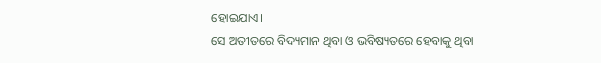ହୋଇଯାଏ।
ସେ ଅତୀତରେ ବିଦ୍ୟମାନ ଥିବା ଓ ଭବିଷ୍ୟତରେ ହେବାକୁ ଥିବା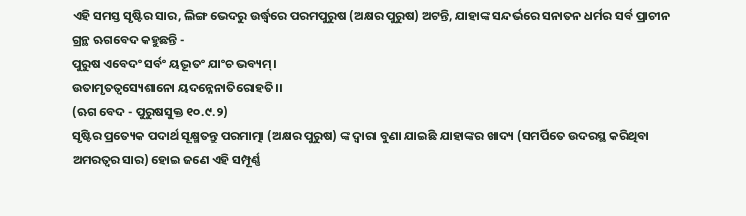ଏହି ସମସ୍ତ ସୃଷ୍ଟିର ସାର, ଲିଙ୍ଗ ଭେଦରୁ ଉର୍ଦ୍ଧ୍ବରେ ପରମପୁରୁଷ (ଅକ୍ଷର ପୁରୁଷ) ଅଟନ୍ତି, ଯାହାଙ୍କ ସନ୍ଦର୍ଭରେ ସନାତନ ଧର୍ମର ସର୍ବ ପ୍ରାଚୀନ ଗ୍ରନ୍ଥ ଋଗବେଦ କହୁଛନ୍ତି -
ପୁରୁଷ ଏବେଦଂ ସର୍ବଂ ୟଦ୍ଭୂତଂ ଯାଂଚ ଭବ୍ୟମ୍।
ଉତାମୃତତ୍ବସ୍ୟେଶାନୋ ୟଦନ୍ନେନାତିରୋହତି।।
(ଋଗ ବେଦ - ପୁରୁଷସୁକ୍ତ ୧୦.୯.୨)
ସୃଷ୍ଟିର ପ୍ରତ୍ୟେକ ପଦାର୍ଥ ସୂକ୍ଷ୍ମତନ୍ତୁ ପରମାତ୍ମା (ଅକ୍ଷର ପୁରୁଷ) ଙ୍କ ଦ୍ୱାରା ବୁଣା ଯାଇଛି ଯାହାଙ୍କର ଖାଦ୍ୟ (ସମର୍ପିତେ ଉଦରସ୍ଥ କରିଥିବା ଅମରତ୍ୱର ସାର) ହୋଇ ଜଣେ ଏହି ସମ୍ପୂର୍ଣ୍ଣ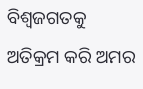ବିଶ୍ୱଜଗତକୁ ଅତିକ୍ରମ କରି ଅମର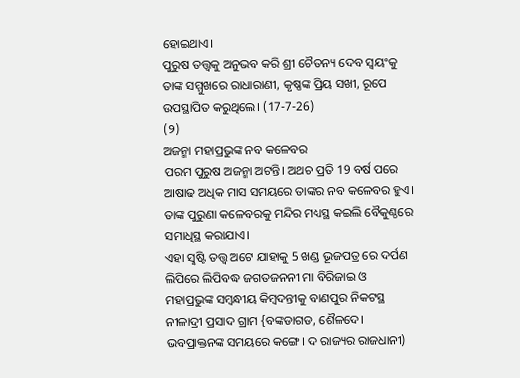ହୋଇଥାଏ।
ପୁରୁଷ ତତ୍ତ୍ବକୁ ଅନୁଭବ କରି ଶ୍ରୀ ଚୈତନ୍ୟ ଦେବ ସ୍ବୟଂକୁ ତାଙ୍କ ସମ୍ମୁଖରେ ରାଧାରାଣୀ, କୃଷ୍ଣଙ୍କ ପ୍ରିୟ ସଖୀ, ରୂପେ ଉପସ୍ଥାପିତ କରୁଥିଲେ। (17-7-26)
(୨)
ଅଜନ୍ମା ମହାପ୍ରଭୁଙ୍କ ନବ କଳେବର
ପରମ ପୁରୁଷ ଅଜନ୍ମା ଅଟନ୍ତି। ଅଥଚ ପ୍ରତି 19 ବର୍ଷ ପରେ ଆଷାଢ ଅଧିକ ମାସ ସମୟରେ ତାଙ୍କର ନବ କଳେବର ହୁଏ। ତାଙ୍କ ପୁରୁଣା କଳେବରକୁ ମନ୍ଦିର ମଧ୍ୟସ୍ଥ କଇଲି ବୈକୁଣ୍ଠରେ ସମାଧିସ୍ଥ କରାଯାଏ।
ଏହା ସୣଷ୍ଟି ତତ୍ତ୍ବ ଅଟେ ଯାହାକୁ 5 ଖଣ୍ଡ ଭୂଜପତ୍ର ରେ ଦର୍ପଣ ଲିପିରେ ଲିପିବଦ୍ଧ ଜଗତଜନନୀ ମା ବିରିଜାଇ ଓ ମହାପ୍ରଭୁଙ୍କ ସମ୍ବନ୍ଧୀୟ କିମ୍ବଦନ୍ତୀକୁ ବାଣପୁର ନିକଟସ୍ଥ ନୀଳାଦ୍ରୀ ପ୍ରସାଦ ଗ୍ରାମ {ବଙ୍କଡାଗଡ, ଶୈଳଦେ। ଭବପ୍ରାକ୍ତନଙ୍କ ସମୟରେ କଙ୍ଗେ। ଦ ରାଜ୍ୟର ରାଜଧାନୀ)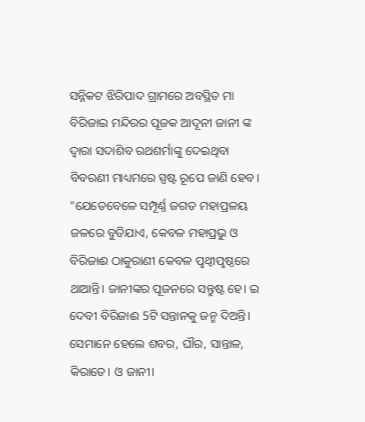ସନ୍ନିକଟ ଝିରିପାଦ ଗ୍ରାମରେ ଅବସ୍ଥିତ ମା ବିରିଜାଇ ମନ୍ଦିରର ପୂଜକ ଆଦୂନୀ ଜାନୀ ଙ୍କ ଦ୍ବାରା ସଦାଶିବ ରଥଶର୍ମାଙ୍କୁ ଦେଇଥିବା ବିବରଣୀ ମାଧ୍ୟମରେ ସ୍ପଷ୍ଟ ରୂପେ ଜାଣି ହେବ।
"ଯେତେବେଳେ ସମ୍ପୂର୍ଣ୍ଣ ଜଗତ ମହାପ୍ରଳୟ ଜଳରେ ବୁଡିଯାଏ, କେବଳ ମହାପ୍ରଭୁ ଓ ବିରିଜାଈ ଠାକୁରାଣୀ କେବଳ ପୣଥ୍ବୀପୣଷ୍ଠରେ ଥାଆନ୍ତି। ଜାନୀଙ୍କର ପୂଜନରେ ସନ୍ତୁଷ୍ଟ ହେ। ଇ ଦେବୀ ବିରିଜାଈ 5ଟି ସନ୍ତାନକୁ ଜନ୍ମ ଦିଅନ୍ତି। ସେମାନେ ହେଲେ ଶବର, ଘୗର, ସାନ୍ତାଳ, କିରାତେ। ଓ ଜାନୀ।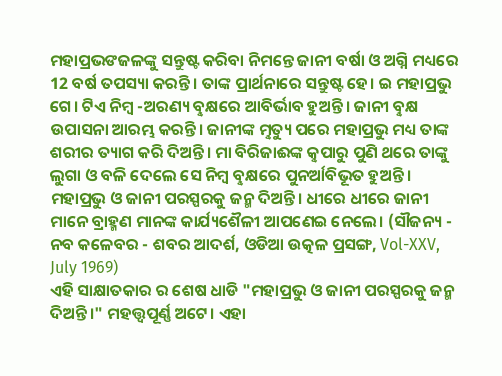ମହାପ୍ରଭଙଜଳଙ୍କୁ ସନ୍ତୁଷ୍ଟ କରିବା ନିମନ୍ତେ ଜାନୀ ବର୍ଷା ଓ ଅଗ୍ନି ମଧ୍ୟରେ 12 ବର୍ଷ ତପସ୍ୟା କରନ୍ତି। ତାଙ୍କ ପ୍ରାର୍ଥନାରେ ସନ୍ତୁଷ୍ଟ ହେ। ଇ ମହାପ୍ରଭୁ ଗେ। ଟିଏ ନିମ୍ବ -ଅରଣ୍ୟ ବୣକ୍ଷରେ ଆବିର୍ଭାବ ହୁଅନ୍ତି। ଜାନୀ ବୣକ୍ଷ ଉପାସନା ଆରମ୍ଭ କରନ୍ତି। ଜାନୀଙ୍କ ମୣତ୍ୟୁ ପରେ ମହାପ୍ରଭୁ ମଧ୍ୟ ତାଙ୍କ ଶରୀର ତ୍ୟାଗ କରି ଦିଅନ୍ତି। ମା ବିରିଜାଈଙ୍କ କୣପାରୁ ପୁଣି ଥରେ ତାଙ୍କୁ ଲୁଗା ଓ ବଳି ଦେଲେ ସେ ନିମ୍ବ ବୣକ୍ଷରେ ପୁନର୍ଆବିଭୂତ ହୁଅନ୍ତି। ମହାପ୍ରଭୁ ଓ ଜାନୀ ପରସ୍ପରକୁ ଜନ୍ମ ଦିଅନ୍ତି। ଧୀରେ ଧୀରେ ଜାନୀ ମାନେ ବ୍ରାହ୍ମଣ ମାନଙ୍କ କାର୍ଯ୍ୟଶୈଳୀ ଆପଣେଇ ନେଲେ। (ସୗଜନ୍ୟ - ନବ କଳେବର - ଶବର ଆଦର୍ଶ, ଓଡିଆ ଉତ୍କଳ ପ୍ରସଙ୍ଗ, Vol-XXV, July 1969)
ଏହି ସାକ୍ଷାତକାର ର ଶେଷ ଧାଡି "ମହାପ୍ରଭୁ ଓ ଜାନୀ ପରସ୍ପରକୁ ଜନ୍ମ ଦିଅନ୍ତି।" ମହତ୍ତ୍ବପୂର୍ଣ୍ଣ ଅଟେ। ଏହା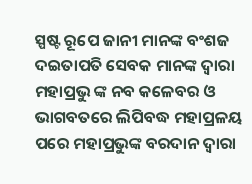ସ୍ପଷ୍ଟ ରୂପେ ଜାନୀ ମାନଙ୍କ ବଂଶଜ ଦଇତାପତି ସେବକ ମାନଙ୍କ ଦ୍ବାରା ମହାପ୍ରଭୁ ଙ୍କ ନବ କଳେବର ଓ ଭାଗବତରେ ଲିପିବଦ୍ଧ ମହାପ୍ରଳୟ ପରେ ମହାପ୍ରଭୁଙ୍କ ବରଦାନ ଦ୍ବାରା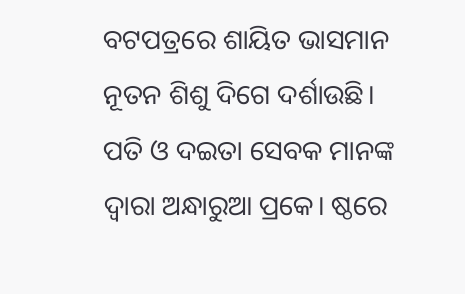ବଟପତ୍ରରେ ଶାୟିତ ଭାସମାନ ନୂତନ ଶିଶୁ ଦିଗେ ଦର୍ଶାଉଛି।
ପତି ଓ ଦଇତା ସେବକ ମାନଙ୍କ ଦ୍ବାରା ଅନ୍ଧାରୁଆ ପ୍ରକେ। ଷ୍ଠରେ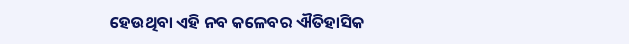ହେଉଥିବା ଏହି ନବ କଳେବର ଐତିହାସିକ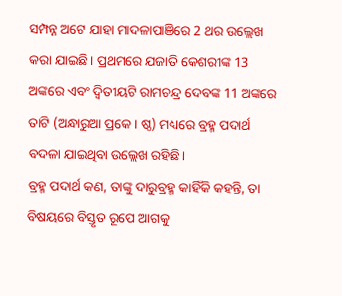ସମ୍ପନ୍ନ ଅଟେ ଯାହା ମାଦଳାପାଞିରେ 2 ଥର ଉଲ୍ଲେଖ କରା ଯାଇଛି। ପ୍ରଥମରେ ଯଜାତି କେଶରୀଙ୍କ 13 ଅଙ୍କରେ ଏବଂ ଦ୍ବିତୀୟଟି ରାମଚନ୍ଦ୍ର ଦେବଙ୍କ 11 ଅଙ୍କରେ ତାଟି (ଅନ୍ଧାରୁଆ ପ୍ରକେ। ଷ୍ଠ) ମଧ୍ୟରେ ବ୍ରହ୍ମ ପଦାର୍ଥ ବଦଳା ଯାଇଥିବା ଉଲ୍ଲେଖ ରହିଛି।
ବ୍ରହ୍ମ ପଦାର୍ଥ କଣ, ତାଙ୍କୁ ଦାରୁବ୍ରହ୍ମ କାହିଁକି କହନ୍ତି, ତା ବିଷୟରେ ବିସ୍ତୃତ ରୂପେ ଆଗକୁ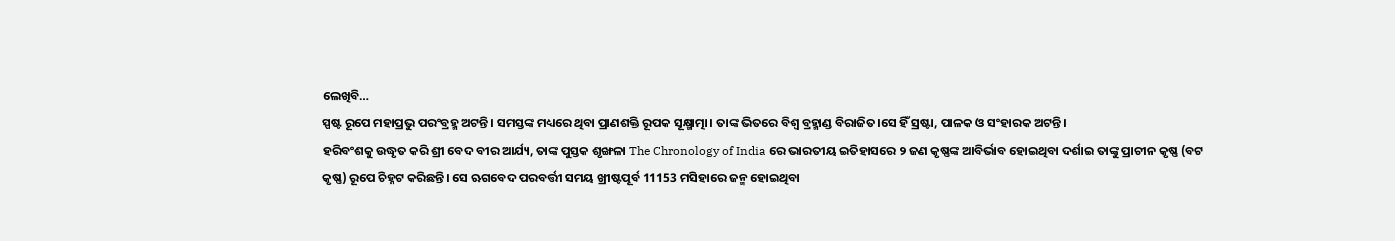ଲେଖିବି…
ସ୍ପଷ୍ଟ ରୂପେ ମହାପ୍ରଭୁ ପରଂବ୍ରହ୍ମ ଅଟନ୍ତି। ସମସ୍ତଙ୍କ ମଧ୍ୟରେ ଥିବା ପ୍ରାଣଶକ୍ତି ରୂପକ ସୂକ୍ଷ୍ମାତ୍ମା। ତାଙ୍କ ଭିତରେ ବିଶ୍ୱ ବ୍ରହ୍ମାଣ୍ଡ ବିରାଜିତ।ସେ ହିଁ ସ୍ରଷ୍ଟା, ପାଳକ ଓ ସଂହାରକ ଅଟନ୍ତି।
ହରିବଂଶକୁ ଉଦ୍ଧୃତ କରି ଶ୍ରୀ ବେଦ ବୀର ଆର୍ଯ୍ୟ, ତାଙ୍କ ପୁସ୍ତକ ଶୃଙ୍ଖଳା The Chronology of India ରେ ଭାରତୀୟ ଇତିହାସରେ ୨ ଜଣ କୃଷ୍ଣଙ୍କ ଆବିର୍ଭାବ ହୋଇଥିବା ଦର୍ଶାଇ ତାଙ୍କୁ ପ୍ରାଚୀନ କୃଷ୍ଣ (ବଟ କୃଷ୍ଣ) ରୂପେ ଚିହ୍ନଟ କରିଛନ୍ତି। ସେ ଋଗବେଦ ପରବର୍ତ୍ତୀ ସମୟ ଖ୍ରୀଷ୍ଟପୂର୍ବ 11153 ମସିହାରେ ଜନ୍ମ ହୋଇଥିବା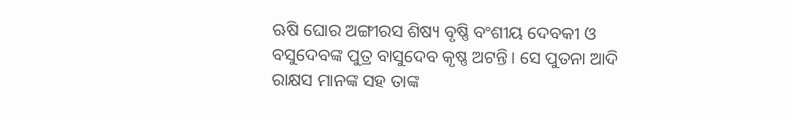ଋଷି ଘୋର ଅଙ୍ଗୀରସ ଶିଷ୍ୟ ବୃଷ୍ଣି ବଂଶୀୟ ଦେବକୀ ଓ ବସୁଦେବଙ୍କ ପୁତ୍ର ବାସୁଦେବ କୃଷ୍ଣ ଅଟନ୍ତି। ସେ ପୁତନା ଆଦି ରାକ୍ଷସ ମାନଙ୍କ ସହ ତାଙ୍କ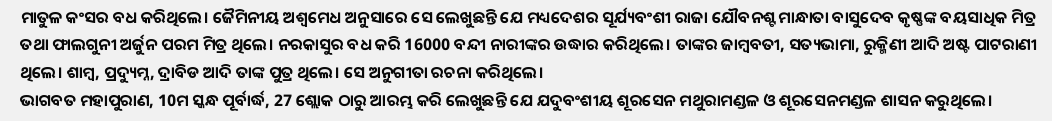ମାତୁଳ କଂସର ବଧ କରିଥିଲେ। ଜୈମିନୀୟ ଅଶ୍ବମେଧ ଅନୁସାରେ ସେ ଲେଖୁଛନ୍ତି ଯେ ମଧ୍ୟଦେଶର ସୂର୍ଯ୍ୟବଂଶୀ ରାଜା ଯୌବନଶ୍ଟ ମାନ୍ଧାତା ବାସୁଦେବ କୃଷ୍ଣଙ୍କ ବୟସାଧିକ ମିତ୍ର ତଥା ଫାଲଗୁନୀ ଅର୍ଜୁନ ପରମ ମିତ୍ର ଥିଲେ। ନରକାସୁର ବଧ କରି 16000 ବନ୍ଦୀ ନାରୀଙ୍କର ଉଦ୍ଧାର କରିଥିଲେ। ତାଙ୍କର ଜାମ୍ବବତୀ, ସତ୍ୟଭାମା, ରୁକ୍ମିଣୀ ଆଦି ଅଷ୍ଟ ପାଟରାଣୀ ଥିଲେ। ଶାମ୍ବ, ପ୍ରଦ୍ୟୁମ୍ନ, ଦ୍ରାବିଡ ଆଦି ତାଙ୍କ ପୁତ୍ର ଥିଲେ। ସେ ଅନୁଗୀତା ରଚନା କରିଥିଲେ।
ଭାଗବତ ମହାପୁରାଣ, 10ମ ସ୍କନ୍ଧ ପୂର୍ବାର୍ଦ୍ଧ, 27 ଶ୍ଲୋକ ଠାରୁ ଆରମ୍ଭ କରି ଲେଖୁଛନ୍ତି ଯେ ଯଦୁବଂଶୀୟ ଶୂରସେନ ମଥୁରାମଣ୍ଡଳ ଓ ଶୂରସେନମଣ୍ଡଳ ଶାସନ କରୁଥିଲେ।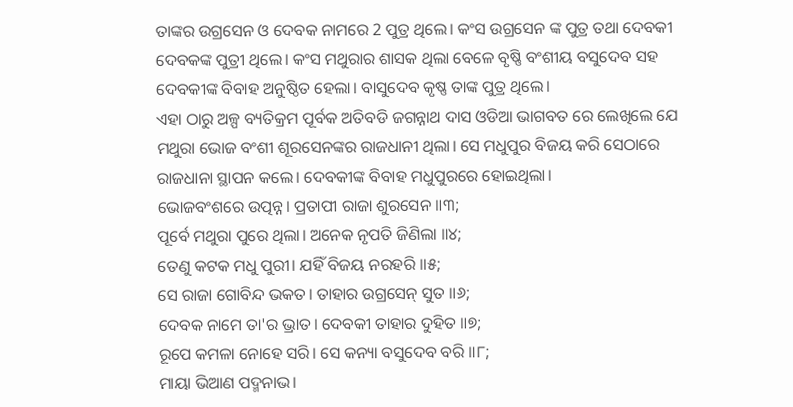ତାଙ୍କର ଉଗ୍ରସେନ ଓ ଦେବକ ନାମରେ 2 ପୁତ୍ର ଥିଲେ। କଂସ ଉଗ୍ରସେନ ଙ୍କ ପୁତ୍ର ତଥା ଦେବକୀ ଦେବକଙ୍କ ପୁତ୍ରୀ ଥିଲେ। କଂସ ମଥୁରାର ଶାସକ ଥିଲା ବେଳେ ବୃଷ୍ଣି ବଂଶୀୟ ବସୁଦେବ ସହ ଦେବକୀଙ୍କ ବିବାହ ଅନୁଷ୍ଠିତ ହେଲା। ବାସୁଦେବ କୃଷ୍ଣ ତାଙ୍କ ପୁତ୍ର ଥିଲେ।
ଏହା ଠାରୁ ଅଳ୍ପ ବ୍ୟତିକ୍ରମ ପୂର୍ବକ ଅତିବଡି ଜଗନ୍ନାଥ ଦାସ ଓଡିଆ ଭାଗବତ ରେ ଲେଖିଲେ ଯେ ମଥୁରା ଭୋଜ ବଂଶୀ ଶୂରସେନଙ୍କର ରାଜଧାନୀ ଥିଲା। ସେ ମଧୁପୁର ବିଜୟ କରି ସେଠାରେ ରାଜଧାନା ସ୍ଥାପନ କଲେ। ଦେବକୀଙ୍କ ବିବାହ ମଧୁପୁରରେ ହୋଇଥିଲା।
ଭୋଜବଂଶରେ ଉତ୍ପନ୍ନ। ପ୍ରତାପୀ ରାଜା ଶୁରସେନ ॥୩;
ପୂର୍ବେ ମଥୁରା ପୁରେ ଥିଲା। ଅନେକ ନୃପତି ଜିଣିଲା ॥୪;
ତେଣୁ କଟକ ମଧୁ ପୁରୀ। ଯହିଁ ବିଜୟ ନରହରି ॥୫;
ସେ ରାଜା ଗୋବିନ୍ଦ ଭକତ। ତାହାର ଉଗ୍ରସେନ୍ ସୁତ ॥୬;
ଦେବକ ନାମେ ତା'ର ଭ୍ରାତ। ଦେବକୀ ତାହାର ଦୁହିତ ॥୭;
ରୂପେ କମଳା ନୋହେ ସରି। ସେ କନ୍ୟା ବସୁଦେବ ବରି ॥୮;
ମାୟା ଭିଆଣ ପଦ୍ମନାଭ।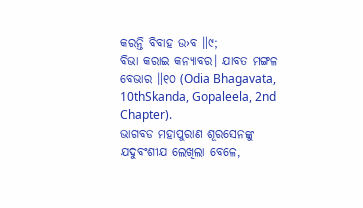କରନ୍ତି ବିବାହ ଉ›ବ ॥୯;
ବିଭା କରାଇ କନ୍ୟାବର। ଯାବତ ମଙ୍ଗଳ ବେଭାର ॥୧୦ (Odia Bhagavata, 10thSkanda, Gopaleela, 2nd Chapter).
ଭାଗବଡ ମହାପୁରାଣ ଶୂରସେନଙ୍କୁ ଯଦୁବଂଶୀଯ ଲେଖିଲା ବେଳେ,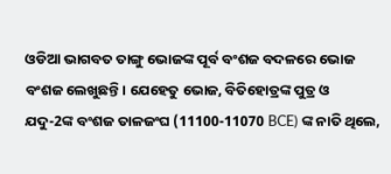ଓଡିଆ ଭାଗବତ ତାଙ୍ଗୁ ଭୋଜଙ୍କ ପୂର୍ବ ବଂଶଜ ବଦଳରେ ଭୋଜ ବଂଶଜ ଲେଖୁଛନ୍ତି। ଯେହେତୁ ଭୋଜ, ବିତିହୋତ୍ରଙ୍କ ପୁତ୍ର ଓ ଯଦୁ-2ଙ୍କ ବଂଶଜ ତାଳଜଂଘ (11100-11070 BCE) ଙ୍କ ନାତି ଥିଲେ,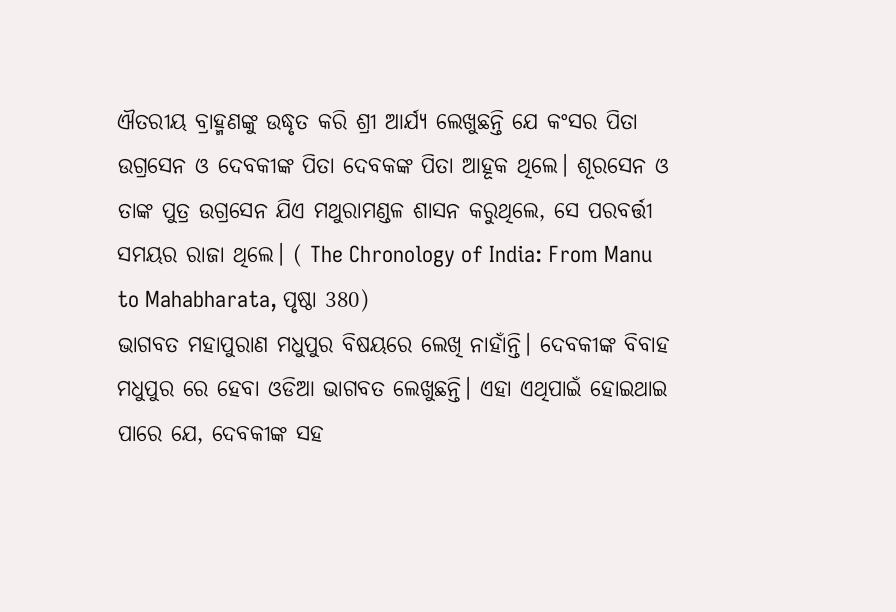ଐତରୀୟ ବ୍ରାହ୍ମଣଙ୍କୁ ଉଦ୍ଧୃତ କରି ଶ୍ରୀ ଆର୍ଯ୍ୟ ଲେଖୁଛନ୍ତି ଯେ କଂସର ପିତା ଉଗ୍ରସେନ ଓ ଦେବକୀଙ୍କ ପିତା ଦେବକଙ୍କ ପିତା ଆହୂକ ଥିଲେ। ଶୂରସେନ ଓ ତାଙ୍କ ପୁତ୍ର ଉଗ୍ରସେନ ଯିଏ ମଥୁରାମଣ୍ଡଳ ଶାସନ କରୁଥିଲେ, ସେ ପରବର୍ତ୍ତୀ ସମୟର ରାଜା ଥିଲେ। ( The Chronology of India: From Manu to Mahabharata, ପୃଷ୍ଠା 380)
ଭାଗବତ ମହାପୁରାଣ ମଧୁପୁର ବିଷୟରେ ଲେଖି ନାହାଁନ୍ତି। ଦେବକୀଙ୍କ ବିବାହ ମଧୁପୁର ରେ ହେବା ଓଡିଆ ଭାଗବତ ଲେଖୁଛନ୍ତି। ଏହା ଏଥିପାଇଁ ହୋଇଥାଇ ପାରେ ଯେ, ଦେବକୀଙ୍କ ସହ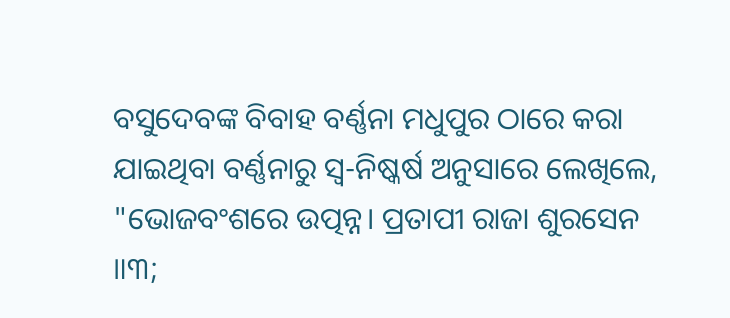ବସୁଦେବଙ୍କ ବିବାହ ବର୍ଣ୍ଣନା ମଧୁପୁର ଠାରେ କରା ଯାଇଥିବା ବର୍ଣ୍ଣନାରୁ ସ୍ବ-ନିଷ୍କର୍ଷ ଅନୁସାରେ ଲେଖିଲେ,
"ଭୋଜବଂଶରେ ଉତ୍ପନ୍ନ। ପ୍ରତାପୀ ରାଜା ଶୁରସେନ ॥୩;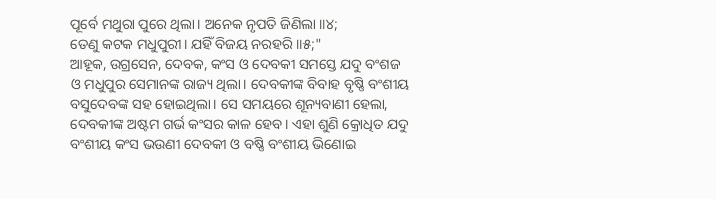ପୂର୍ବେ ମଥୁରା ପୁରେ ଥିଲା। ଅନେକ ନୃପତି ଜିଣିଲା ॥୪;
ତେଣୁ କଟକ ମଧୁପୁରୀ। ଯହିଁ ବିଜୟ ନରହରି ॥୫;"
ଆହୂକ, ଉଗ୍ରସେନ, ଦେବକ, କଂସ ଓ ଦେବକୀ ସମସ୍ତେ ଯଦୁ ବଂଶଜ ଓ ମଧୁପୁର ସେମାନଙ୍କ ରାଜ୍ୟ ଥିଲା। ଦେବକୀଙ୍କ ବିବାହ ବୃଷ୍ଣି ବଂଶୀୟ ବସୁଦେବଙ୍କ ସହ ହୋଇଥିଲା। ସେ ସମୟରେ ଶୂନ୍ୟବାଣୀ ହେଲା, ଦେବକୀଙ୍କ ଅଷ୍ଟମ ଗର୍ଭ କଂସର କାଳ ହେବ। ଏହା ଶୁଣି କ୍ରୋଧିତ ଯଦୁ ବଂଶୀୟ କଂସ ଭଉଣୀ ଦେବକୀ ଓ ବଷ୍ଣି ବଂଶୀୟ ଭିଣୋଇ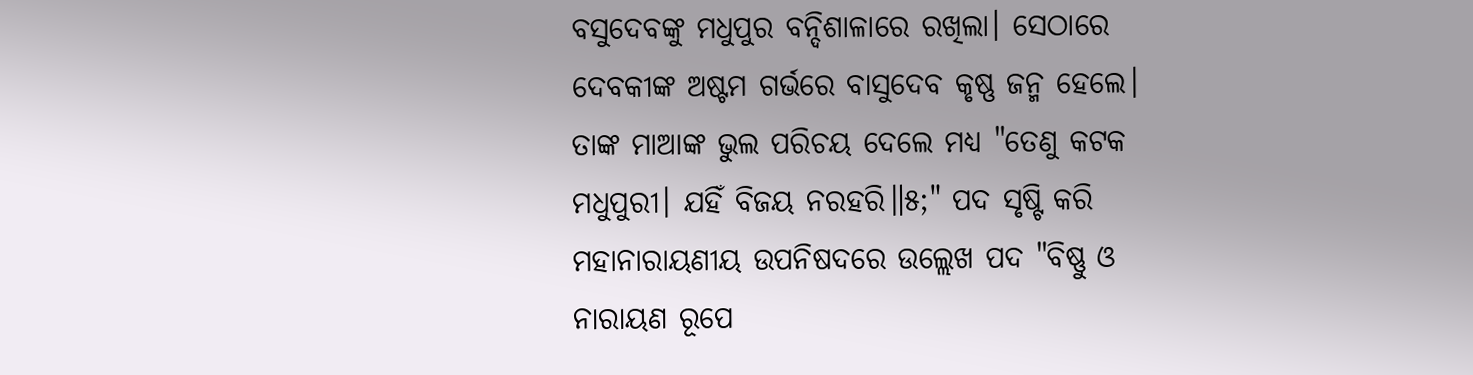ବସୁଦେବଙ୍କୁ ମଧୁପୁର ବନ୍ଦିଶାଳାରେ ରଖିଲା। ସେଠାରେ ଦେବକୀଙ୍କ ଅଷ୍ଟମ ଗର୍ଭରେ ବାସୁଦେବ କୃଷ୍ଣ ଜନ୍ମ ହେଲେ। ତାଙ୍କ ମାଆଙ୍କ ଭୁଲ ପରିଚୟ ଦେଲେ ମଧ୍ୟ "ତେଣୁ କଟକ ମଧୁପୁରୀ। ଯହିଁ ବିଜୟ ନରହରି॥୫;" ପଦ ସୃଷ୍ଟି କରି ମହାନାରାୟଣୀୟ ଉପନିଷଦରେ ଉଲ୍ଲେଖ ପଦ "ବିଷ୍ଣୁ ଓ ନାରାୟଣ ରୂପେ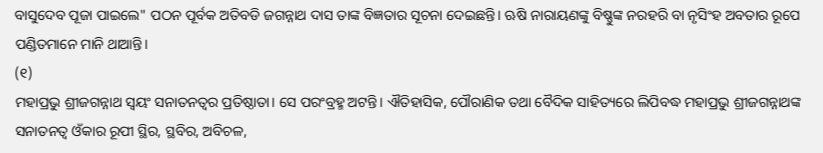ବାସୁଦେବ ପୂଜା ପାଇଲେ" ପଠନ ପୂର୍ବକ ଅତିବଡି ଜଗନ୍ନାଥ ଦାସ ତାଙ୍କ ବିଜ୍ଞତାର ସୂଚନା ଦେଇଛନ୍ତି। ଋଷି ନାରାୟଣଙ୍କୁ ବିଷ୍ଣୁଙ୍କ ନରହରି ବା ନୃସିଂହ ଅବତାର ରୂପେ ପଣ୍ଡିତମାନେ ମାନି ଥାଆନ୍ତି।
(୧)
ମହାପ୍ରଭୁ ଶ୍ରୀଜଗନ୍ନାଥ ସ୍ବୟଂ ସନାତନତ୍ବର ପ୍ରତିଷ୍ଠାତା। ସେ ପରଂବ୍ରହ୍ମ ଅଟନ୍ତି। ଐତିହାସିକ, ପୌରାଣିକ ତଥା ବୈଦିକ ସାହିତ୍ୟରେ ଲିପିବଦ୍ଧ ମହାପ୍ରଭୁ ଶ୍ରୀଜଗନ୍ନାଥଙ୍କ ସନାତନତ୍ବ ଓଁକାର ରୂପୀ ସ୍ଥିର, ସ୍ଥବିର, ଅବିଚଳ,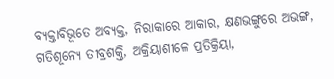ବ୍ୟକ୍ତାବିଭୂତେ ଅବ୍ୟକ୍ତ, ନିରାକାରେ ଆକାର, କ୍ଷଣଭଙ୍ଗୁରେ ଅଭଙ୍ଗ, ଗତିଶୂନ୍ୟେ ତୀବ୍ରଶକ୍ତି, ଅକ୍ରିୟାଶୀଳେ ପ୍ରତିକ୍ରିୟା,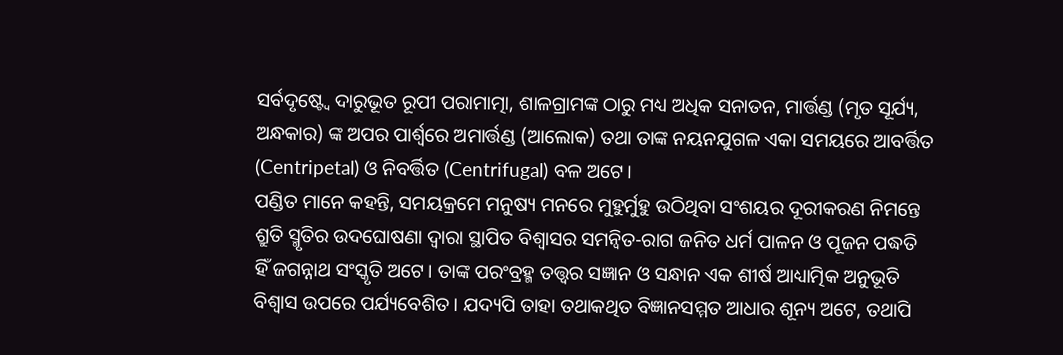ସର୍ବଦୃଷ୍ଟ୍ୱେ ଦାରୁଭୂତ ରୂପୀ ପରାମାତ୍ମା, ଶାଳଗ୍ରାମଙ୍କ ଠାରୁ ମଧ୍ୟ ଅଧିକ ସନାତନ, ମାର୍ତ୍ତଣ୍ଡ (ମୃତ ସୂର୍ଯ୍ୟ, ଅନ୍ଧକାର) ଙ୍କ ଅପର ପାର୍ଶ୍ୱରେ ଅମାର୍ତ୍ତଣ୍ଡ (ଆଲୋକ) ତଥା ତାଙ୍କ ନୟନଯୁଗଳ ଏକା ସମୟରେ ଆବର୍ତ୍ତିତ (Centripetal) ଓ ନିବର୍ତ୍ତିତ (Centrifugal) ବଳ ଅଟେ।
ପଣ୍ଡିତ ମାନେ କହନ୍ତି, ସମୟକ୍ରମେ ମନୁଷ୍ୟ ମନରେ ମୁହୁର୍ମୁହୁ ଉଠିଥିବା ସଂଶୟର ଦୂରୀକରଣ ନିମନ୍ତେ ଶ୍ରୁତି ସ୍ମୃତିର ଉଦଘୋଷଣା ଦ୍ଵାରା ସ୍ଥାପିତ ବିଶ୍ୱାସର ସମନ୍ୱିତ-ରାଗ ଜନିତ ଧର୍ମ ପାଳନ ଓ ପୂଜନ ପଦ୍ଧତି ହିଁ ଜଗନ୍ନାଥ ସଂସ୍କୃତି ଅଟେ। ତାଙ୍କ ପରଂବ୍ରହ୍ମ ତତ୍ତ୍ୱର ସଜ୍ଞାନ ଓ ସନ୍ଧାନ ଏକ ଶୀର୍ଷ ଆଧ୍ୟାତ୍ମିକ ଅନୁଭୂତି ବିଶ୍ୱାସ ଉପରେ ପର୍ଯ୍ୟବେଶିତ। ଯଦ୍ୟପି ତାହା ତଥାକଥିତ ବିଜ୍ଞାନସମ୍ମତ ଆଧାର ଶୂନ୍ୟ ଅଟେ, ତଥାପି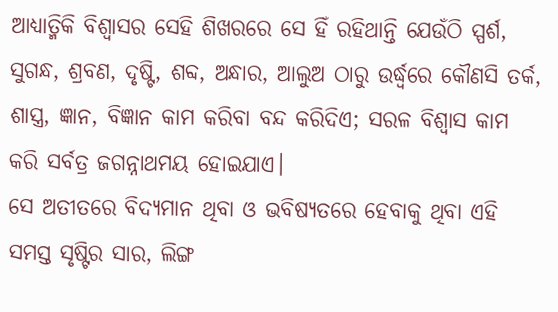ଆଧ୍ୟାତ୍ମିକି ବିଶ୍ଵାସର ସେହି ଶିଖରରେ ସେ ହିଁ ରହିଥାନ୍ତି ଯେଉଁଠି ସ୍ପର୍ଶ, ସୁଗନ୍ଧ, ଶ୍ରବଣ, ଦୃଷ୍ଟି, ଶବ୍ଦ, ଅନ୍ଧାର, ଆଲୁଅ ଠାରୁ ଉର୍ଦ୍ଧ୍ଵରେ କୌଣସି ତର୍କ, ଶାସ୍ତ୍ର, ଜ୍ଞାନ, ବିଜ୍ଞାନ କାମ କରିବା ବନ୍ଦ କରିଦିଏ; ସରଳ ବିଶ୍ୱାସ କାମ କରି ସର୍ବତ୍ର ଜଗନ୍ନାଥମୟ ହୋଇଯାଏ।
ସେ ଅତୀତରେ ବିଦ୍ୟମାନ ଥିବା ଓ ଭବିଷ୍ୟତରେ ହେବାକୁ ଥିବା ଏହି ସମସ୍ତ ସୃଷ୍ଟିର ସାର, ଲିଙ୍ଗ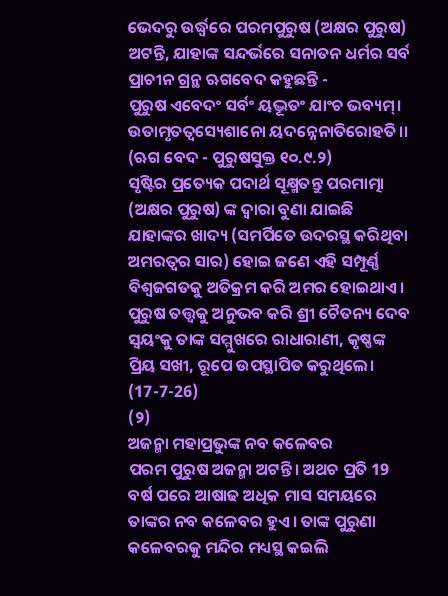ଭେଦରୁ ଉର୍ଦ୍ଧ୍ବରେ ପରମପୁରୁଷ (ଅକ୍ଷର ପୁରୁଷ) ଅଟନ୍ତି, ଯାହାଙ୍କ ସନ୍ଦର୍ଭରେ ସନାତନ ଧର୍ମର ସର୍ବ ପ୍ରାଚୀନ ଗ୍ରନ୍ଥ ଋଗବେଦ କହୁଛନ୍ତି -
ପୁରୁଷ ଏବେଦଂ ସର୍ବଂ ୟଦ୍ଭୂତଂ ଯାଂଚ ଭବ୍ୟମ୍।
ଉତାମୃତତ୍ବସ୍ୟେଶାନୋ ୟଦନ୍ନେନାତିରୋହତି।।
(ଋଗ ବେଦ - ପୁରୁଷସୁକ୍ତ ୧୦.୯.୨)
ସୃଷ୍ଟିର ପ୍ରତ୍ୟେକ ପଦାର୍ଥ ସୂକ୍ଷ୍ମତନ୍ତୁ ପରମାତ୍ମା (ଅକ୍ଷର ପୁରୁଷ) ଙ୍କ ଦ୍ୱାରା ବୁଣା ଯାଇଛି ଯାହାଙ୍କର ଖାଦ୍ୟ (ସମର୍ପିତେ ଉଦରସ୍ଥ କରିଥିବା ଅମରତ୍ୱର ସାର) ହୋଇ ଜଣେ ଏହି ସମ୍ପୂର୍ଣ୍ଣ ବିଶ୍ୱଜଗତକୁ ଅତିକ୍ରମ କରି ଅମର ହୋଇଥାଏ।
ପୁରୁଷ ତତ୍ତ୍ବକୁ ଅନୁଭବ କରି ଶ୍ରୀ ଚୈତନ୍ୟ ଦେବ ସ୍ବୟଂକୁ ତାଙ୍କ ସମ୍ମୁଖରେ ରାଧାରାଣୀ, କୃଷ୍ଣଙ୍କ ପ୍ରିୟ ସଖୀ, ରୂପେ ଉପସ୍ଥାପିତ କରୁଥିଲେ। (17-7-26)
(୨)
ଅଜନ୍ମା ମହାପ୍ରଭୁଙ୍କ ନବ କଳେବର
ପରମ ପୁରୁଷ ଅଜନ୍ମା ଅଟନ୍ତି। ଅଥଚ ପ୍ରତି 19 ବର୍ଷ ପରେ ଆଷାଢ ଅଧିକ ମାସ ସମୟରେ ତାଙ୍କର ନବ କଳେବର ହୁଏ। ତାଙ୍କ ପୁରୁଣା କଳେବରକୁ ମନ୍ଦିର ମଧ୍ୟସ୍ଥ କଇଲି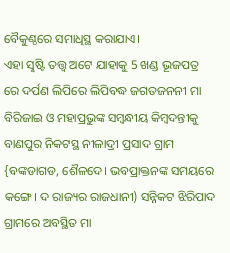ବୈକୁଣ୍ଠରେ ସମାଧିସ୍ଥ କରାଯାଏ।
ଏହା ସୣଷ୍ଟି ତତ୍ତ୍ବ ଅଟେ ଯାହାକୁ 5 ଖଣ୍ଡ ଭୂଜପତ୍ର ରେ ଦର୍ପଣ ଲିପିରେ ଲିପିବଦ୍ଧ ଜଗତଜନନୀ ମା ବିରିଜାଇ ଓ ମହାପ୍ରଭୁଙ୍କ ସମ୍ବନ୍ଧୀୟ କିମ୍ବଦନ୍ତୀକୁ ବାଣପୁର ନିକଟସ୍ଥ ନୀଳାଦ୍ରୀ ପ୍ରସାଦ ଗ୍ରାମ {ବଙ୍କଡାଗଡ, ଶୈଳଦେ। ଭବପ୍ରାକ୍ତନଙ୍କ ସମୟରେ କଙ୍ଗେ। ଦ ରାଜ୍ୟର ରାଜଧାନୀ) ସନ୍ନିକଟ ଝିରିପାଦ ଗ୍ରାମରେ ଅବସ୍ଥିତ ମା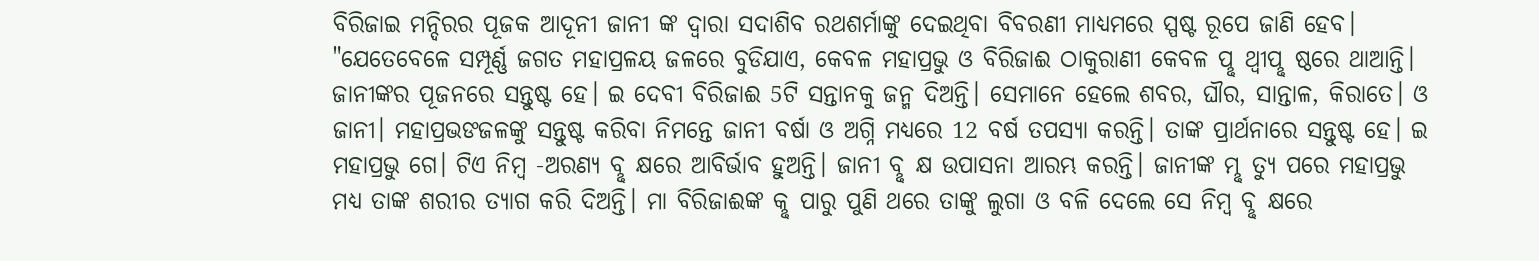ବିରିଜାଇ ମନ୍ଦିରର ପୂଜକ ଆଦୂନୀ ଜାନୀ ଙ୍କ ଦ୍ବାରା ସଦାଶିବ ରଥଶର୍ମାଙ୍କୁ ଦେଇଥିବା ବିବରଣୀ ମାଧ୍ୟମରେ ସ୍ପଷ୍ଟ ରୂପେ ଜାଣି ହେବ।
"ଯେତେବେଳେ ସମ୍ପୂର୍ଣ୍ଣ ଜଗତ ମହାପ୍ରଳୟ ଜଳରେ ବୁଡିଯାଏ, କେବଳ ମହାପ୍ରଭୁ ଓ ବିରିଜାଈ ଠାକୁରାଣୀ କେବଳ ପୣଥ୍ବୀପୣଷ୍ଠରେ ଥାଆନ୍ତି। ଜାନୀଙ୍କର ପୂଜନରେ ସନ୍ତୁଷ୍ଟ ହେ। ଇ ଦେବୀ ବିରିଜାଈ 5ଟି ସନ୍ତାନକୁ ଜନ୍ମ ଦିଅନ୍ତି। ସେମାନେ ହେଲେ ଶବର, ଘୗର, ସାନ୍ତାଳ, କିରାତେ। ଓ ଜାନୀ। ମହାପ୍ରଭଙଜଳଙ୍କୁ ସନ୍ତୁଷ୍ଟ କରିବା ନିମନ୍ତେ ଜାନୀ ବର୍ଷା ଓ ଅଗ୍ନି ମଧ୍ୟରେ 12 ବର୍ଷ ତପସ୍ୟା କରନ୍ତି। ତାଙ୍କ ପ୍ରାର୍ଥନାରେ ସନ୍ତୁଷ୍ଟ ହେ। ଇ ମହାପ୍ରଭୁ ଗେ। ଟିଏ ନିମ୍ବ -ଅରଣ୍ୟ ବୣକ୍ଷରେ ଆବିର୍ଭାବ ହୁଅନ୍ତି। ଜାନୀ ବୣକ୍ଷ ଉପାସନା ଆରମ୍ଭ କରନ୍ତି। ଜାନୀଙ୍କ ମୣତ୍ୟୁ ପରେ ମହାପ୍ରଭୁ ମଧ୍ୟ ତାଙ୍କ ଶରୀର ତ୍ୟାଗ କରି ଦିଅନ୍ତି। ମା ବିରିଜାଈଙ୍କ କୣପାରୁ ପୁଣି ଥରେ ତାଙ୍କୁ ଲୁଗା ଓ ବଳି ଦେଲେ ସେ ନିମ୍ବ ବୣକ୍ଷରେ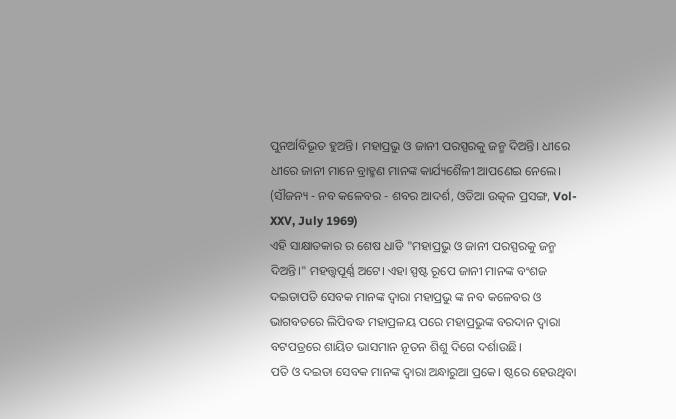ପୁନର୍ଆବିଭୂତ ହୁଅନ୍ତି। ମହାପ୍ରଭୁ ଓ ଜାନୀ ପରସ୍ପରକୁ ଜନ୍ମ ଦିଅନ୍ତି। ଧୀରେ ଧୀରେ ଜାନୀ ମାନେ ବ୍ରାହ୍ମଣ ମାନଙ୍କ କାର୍ଯ୍ୟଶୈଳୀ ଆପଣେଇ ନେଲେ। (ସୗଜନ୍ୟ - ନବ କଳେବର - ଶବର ଆଦର୍ଶ, ଓଡିଆ ଉତ୍କଳ ପ୍ରସଙ୍ଗ, Vol-XXV, July 1969)
ଏହି ସାକ୍ଷାତକାର ର ଶେଷ ଧାଡି "ମହାପ୍ରଭୁ ଓ ଜାନୀ ପରସ୍ପରକୁ ଜନ୍ମ ଦିଅନ୍ତି।" ମହତ୍ତ୍ବପୂର୍ଣ୍ଣ ଅଟେ। ଏହା ସ୍ପଷ୍ଟ ରୂପେ ଜାନୀ ମାନଙ୍କ ବଂଶଜ ଦଇତାପତି ସେବକ ମାନଙ୍କ ଦ୍ବାରା ମହାପ୍ରଭୁ ଙ୍କ ନବ କଳେବର ଓ ଭାଗବତରେ ଲିପିବଦ୍ଧ ମହାପ୍ରଳୟ ପରେ ମହାପ୍ରଭୁଙ୍କ ବରଦାନ ଦ୍ବାରା ବଟପତ୍ରରେ ଶାୟିତ ଭାସମାନ ନୂତନ ଶିଶୁ ଦିଗେ ଦର୍ଶାଉଛି।
ପତି ଓ ଦଇତା ସେବକ ମାନଙ୍କ ଦ୍ବାରା ଅନ୍ଧାରୁଆ ପ୍ରକେ। ଷ୍ଠରେ ହେଉଥିବା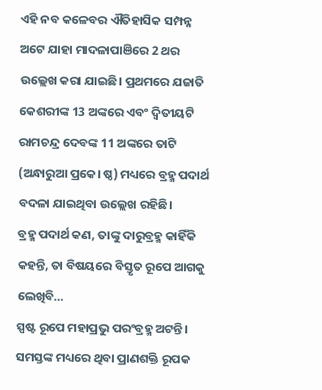ଏହି ନବ କଳେବର ଐତିହାସିକ ସମ୍ପନ୍ନ ଅଟେ ଯାହା ମାଦଳାପାଞିରେ 2 ଥର ଉଲ୍ଲେଖ କରା ଯାଇଛି। ପ୍ରଥମରେ ଯଜାତି କେଶରୀଙ୍କ 13 ଅଙ୍କରେ ଏବଂ ଦ୍ବିତୀୟଟି ରାମଚନ୍ଦ୍ର ଦେବଙ୍କ 11 ଅଙ୍କରେ ତାଟି (ଅନ୍ଧାରୁଆ ପ୍ରକେ। ଷ୍ଠ) ମଧ୍ୟରେ ବ୍ରହ୍ମ ପଦାର୍ଥ ବଦଳା ଯାଇଥିବା ଉଲ୍ଲେଖ ରହିଛି।
ବ୍ରହ୍ମ ପଦାର୍ଥ କଣ, ତାଙ୍କୁ ଦାରୁବ୍ରହ୍ମ କାହିଁକି କହନ୍ତି, ତା ବିଷୟରେ ବିସ୍ତୃତ ରୂପେ ଆଗକୁ ଲେଖିବି…
ସ୍ପଷ୍ଟ ରୂପେ ମହାପ୍ରଭୁ ପରଂବ୍ରହ୍ମ ଅଟନ୍ତି। ସମସ୍ତଙ୍କ ମଧ୍ୟରେ ଥିବା ପ୍ରାଣଶକ୍ତି ରୂପକ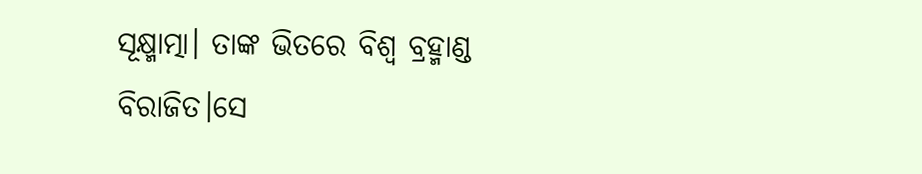ସୂକ୍ଷ୍ମାତ୍ମା। ତାଙ୍କ ଭିତରେ ବିଶ୍ୱ ବ୍ରହ୍ମାଣ୍ଡ ବିରାଜିତ।ସେ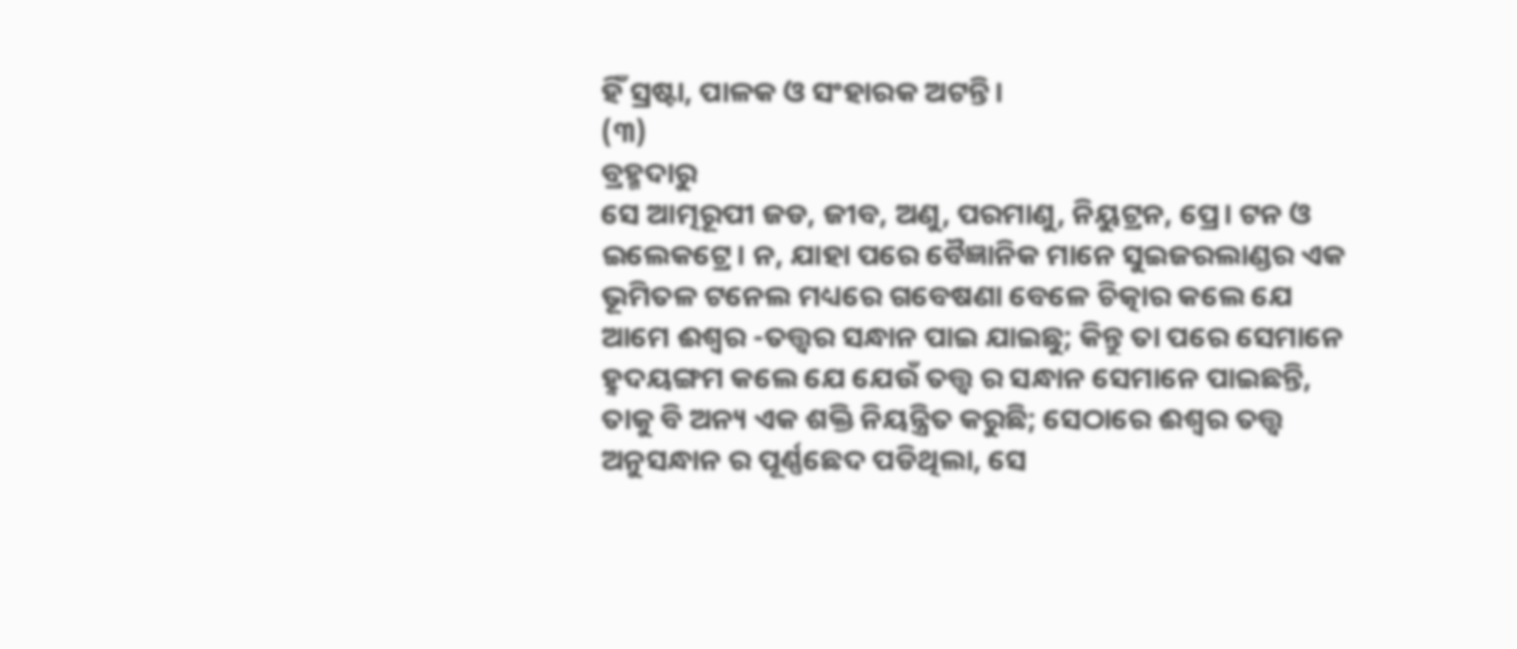ହିଁ ସ୍ରଷ୍ଟା, ପାଳକ ଓ ସଂହାରକ ଅଟନ୍ତି।
(୩)
ବ୍ରହ୍ମଦାରୁ
ସେ ଆତ୍ମରୂପୀ ଜଡ, ଜୀବ, ଅଣୁ, ପରମାଣୁ, ନିୟୁଟ୍ରନ, ପ୍ରେ। ଟନ ଓ ଇଲେକଟ୍ରେ। ନ, ଯାହା ପରେ ବୈଜ୍ଞାନିକ ମାନେ ସୁଇଜରଲାଣ୍ଡର ଏକ ଭୂମିତଳ ଟନେଲ ମଧ୍ୟରେ ଗବେଷଣା ବେଳେ ଚିତ୍କାର କଲେ ଯେ ଆମେ ଈଶ୍ବର -ତତ୍ତ୍ବର ସନ୍ଧାନ ପାଇ ଯାଇଛୁ; କିନ୍ତୁ ତା ପରେ ସେମାନେ ହୣଦୟଙ୍ଗମ କଲେ ଯେ ଯେଉଁ ତତ୍ତ୍ୱ ର ସନ୍ଧାନ ସେମାନେ ପାଇଛନ୍ତି, ତାକୁ ବି ଅନ୍ୟ ଏକ ଶକ୍ତି ନିୟନ୍ତ୍ରିତ କରୁଛି; ସେଠାରେ ଈଶ୍ବର ତତ୍ତ୍ୱ ଅନୁସନ୍ଧାନ ର ପୂର୍ଣ୍ଣଛେଦ ପଡିଥିଲା, ସେ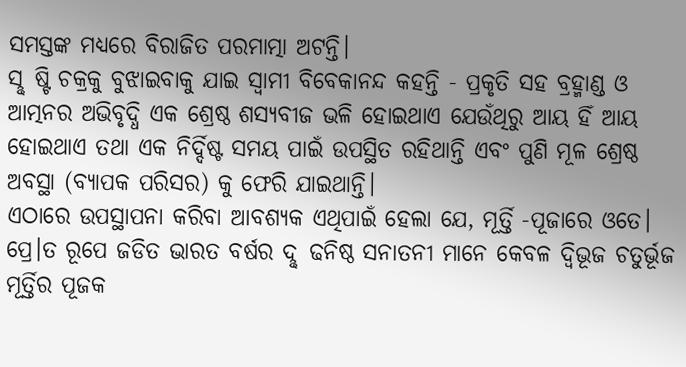ସମସ୍ତଙ୍କ ମଧ୍ୟରେ ବିରାଜିତ ପରମାତ୍ମା ଅଟନ୍ତି।
ସୣଷ୍ଟି ଚକ୍ରକୁ ବୁଝାଇବାକୁ ଯାଇ ସ୍ବାମୀ ବିବେକାନନ୍ଦ କହନ୍ତି - ପ୍ରକୃତି ସହ ବ୍ରହ୍ମାଣ୍ଡ ଓ ଆତ୍ମନର ଅଭିବୃଦ୍ଧି ଏକ ଶ୍ରେଷ୍ଠ ଶସ୍ୟବୀଜ ଭଳି ହୋଇଥାଏ ଯେଉଁଥିରୁ ଆୟ ହିଁ ଆୟ ହୋଇଥାଏ ତଥା ଏକ ନିର୍ଦ୍ଦିଷ୍ଟ ସମୟ ପାଇଁ ଉପସ୍ଥିତ ରହିଥାନ୍ତି ଏବଂ ପୁଣି ମୂଳ ଶ୍ରେଷ୍ଠ ଅବସ୍ଥା (ବ୍ୟାପକ ପରିସର) କୁ ଫେରି ଯାଇଥାନ୍ତି।
ଏଠାରେ ଉପସ୍ଥାପନା କରିବା ଆବଶ୍ୟକ ଏଥିପାଇଁ ହେଲା ଯେ, ମୂର୍ତ୍ତି -ପୂଜାରେ ଓତେ। ପ୍ରେ।ତ ରୂପେ ଜଡିତ ଭାରତ ବର୍ଷର ଦୣଢନିଷ୍ଠ ସନାତନୀ ମାନେ କେବଳ ଦ୍ବିଭୂଜ ଚତୁର୍ଭୂଜ ମୂର୍ତ୍ତିର ପୂଜକ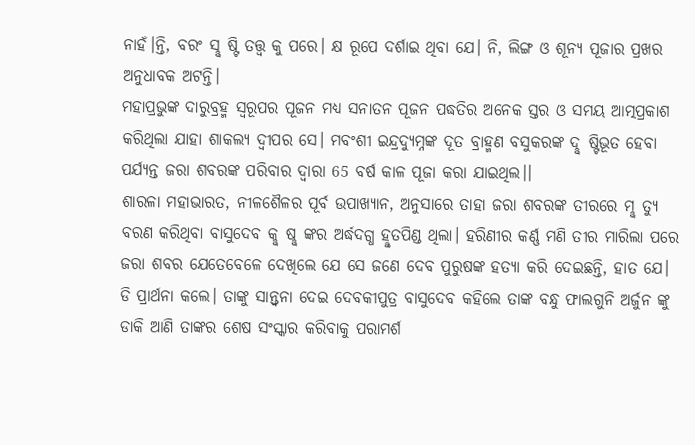ନାହଁ।ନ୍ତି, ବରଂ ସୣଷ୍ଟି ତତ୍ତ୍ୱ କୁ ପରେ। କ୍ଷ ରୂପେ ଦର୍ଶାଇ ଥିବା ଯେ। ନି, ଲିଙ୍ଗ ଓ ଶୂନ୍ୟ ପୂଜାର ପ୍ରଖର ଅନୁଧାବକ ଅଟନ୍ତି।
ମହାପ୍ରଭୁଙ୍କ ଦାରୁବ୍ରହ୍ମ ସ୍ବରୂପର ପୂଜନ ମଧ୍ୟ ସନାତନ ପୂଜନ ପଦ୍ଧତିର ଅନେକ ସ୍ତର ଓ ସମୟ ଆତ୍ମପ୍ରକାଶ କରିଥିଲା ଯାହା ଶାକଲ୍ୟ ଦ୍ବୀପର ସେ। ମବଂଶୀ ଇନ୍ଦ୍ରଦ୍ୟୁମ୍ନଙ୍କ ଦୂତ ବ୍ରାହ୍ମଣ ବସୁକରଙ୍କ ଦୣଷ୍ଟିଭୂତ ହେବା ପର୍ଯ୍ୟନ୍ତ ଜରା ଶବରଙ୍କ ପରିବାର ଦ୍ବାରା 65 ବର୍ଷ କାଳ ପୂଜା କରା ଯାଇଥିଲ।।
ଶାରଳା ମହାଭାରତ, ନୀଳଶୈଳର ପୂର୍ବ ଉପାଖ୍ୟାନ, ଅନୁସାରେ ତାହା ଜରା ଶବରଙ୍କ ତୀରରେ ମୣତ୍ୟୁ ବରଣ କରିଥିବା ବାସୁଦେବ କୣଷୣଙ୍କର ଅର୍ଦ୍ଧଦଗ୍ଧ ହୣତପିଣ୍ଡ ଥିଲା। ହରିଣୀର କର୍ଣ୍ଣ ମଣି ତୀର ମାରିଲା ପରେ ଜରା ଶବର ଯେତେବେଳେ ଦେଖିଲେ ଯେ ସେ ଜଣେ ଦେବ ପୁରୁଷଙ୍କ ହତ୍ୟା କରି ଦେଇଛନ୍ତି, ହାତ ଯେ। ଡି ପ୍ରାର୍ଥନା କଲେ। ତାଙ୍କୁ ସାନ୍ତ୍ୱନା ଦେଇ ଦେବକୀପୁତ୍ର ବାସୁଦେବ କହିଲେ ତାଙ୍କ ବନ୍ଧୁ ଫାଲଗୁନି ଅର୍ଜୁନ ଙ୍କୁ ଡାକି ଆଣି ତାଙ୍କର ଶେଷ ସଂସ୍କାର କରିବାକୁ ପରାମର୍ଶ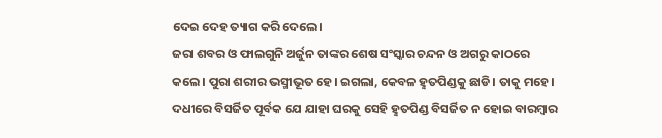ଦେଇ ଦେହ ତ୍ୟାଗ କରି ଦେଲେ।
ଜରା ଶବର ଓ ଫାଲଗୁନି ଅର୍ଜୁନ ତାଙ୍କର ଶେଷ ସଂସ୍କାର ଚନ୍ଦନ ଓ ଅଗରୁ କାଠରେ କଲେ। ପୁରା ଶରୀର ଭସ୍ମୀଭୂତ ହେ। ଇଗଲା, କେବଳ ହୣତପିଣ୍ଡକୁ ଛାଡି। ତାକୁ ମହେ। ଦଧୀରେ ବିସର୍ଜିତ ପୂର୍ବକ ଯେ ଯାହା ଘରକୁ ସେହି ହୣତପିଣ୍ଡ ବିସର୍ଜିତ ନ ହୋଇ ବାରମ୍ବାର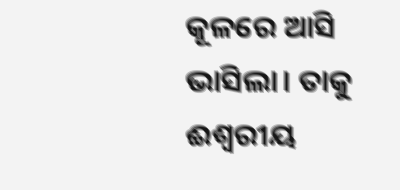କୂଳରେ ଆସି ଭାସିଲା। ତାକୁ ଈଶ୍ବରୀୟ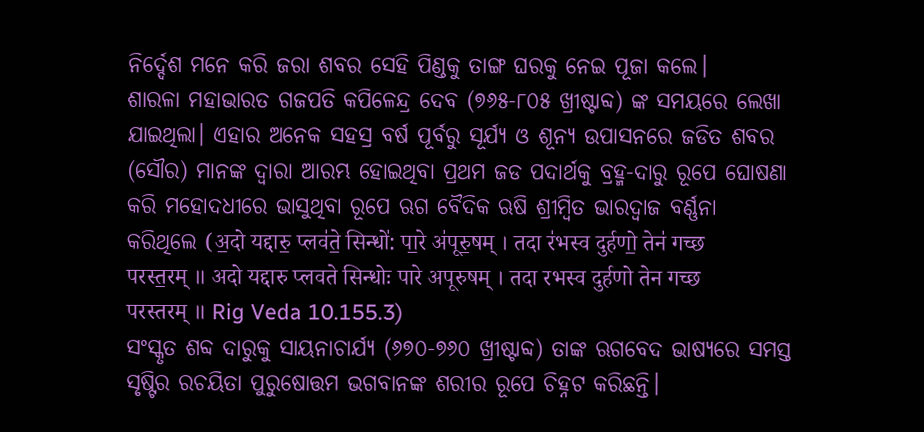ନିର୍ଦ୍ଦେଶ ମନେ କରି ଜରା ଶବର ସେହି ପିଣ୍ଡକୁ ତାଙ୍ଗ ଘରକୁ ନେଇ ପୂଜା କଲେ।
ଶାରଳା ମହାଭାରତ ଗଜପତି କପିଳେନ୍ଦ୍ର ଦେବ (୭୬୫-୮୦୫ ଖ୍ରୀଷ୍ଟାବ୍ଦ) ଙ୍କ ସମୟରେ ଲେଖା ଯାଇଥିଲା। ଏହାର ଅନେକ ସହସ୍ର ବର୍ଷ ପୂର୍ବରୁ ସୂର୍ଯ୍ୟ ଓ ଶୂନ୍ୟ ଉପାସନରେ ଜଡିତ ଶବର (ସୌର) ମାନଙ୍କ ଦ୍ବାରା ଆରମ୍ଭ ହୋଇଥିବା ପ୍ରଥମ ଜଡ ପଦାର୍ଥକୁ ବ୍ରହ୍ମ-ଦାରୁ ରୂପେ ଘୋଷଣା କରି ମହୋଦଧୀରେ ଭାସୁଥିବା ରୂପେ ଋଗ ବୈଦିକ ଋଷି ଶ୍ରୀମ୍ବିତ ଭାରଦ୍ବାଜ ବର୍ଣ୍ଣନା କରିଥିଲେ (अ॒दो यद्दारु॒ प्लव॑ते॒ सिन्धो॑: पा॒रे अ॑पूरु॒षम् । तदा र॑भस्व दुर्हणो॒ तेन॑ गच्छ परस्त॒रम् ॥ अदो यद्दारु प्लवते सिन्धोः पारे अपूरुषम् । तदा रभस्व दुर्हणो तेन गच्छ परस्तरम् ॥ Rig Veda 10.155.3)
ସଂସ୍କୃତ ଶବ୍ଦ ଦାରୁକୁ ସାୟନାଚାର୍ଯ୍ୟ (୬୭୦-୭୬୦ ଖ୍ରୀଷ୍ଟାବ୍ଦ) ତାଙ୍କ ଋଗବେଦ ଭାଷ୍ୟରେ ସମସ୍ତ ସୃଷ୍ଟିର ରଚୟିତା ପୁରୁଷୋତ୍ତମ ଭଗବାନଙ୍କ ଶରୀର ରୂପେ ଚିହ୍ନଟ କରିଛନ୍ତି।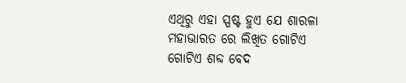ଏଥିରୁ ଏହା ସ୍ପଷ୍ଟ ହୁଏ ଯେ ଶାରଳା ମହାଭାରତ ରେ ଲିଖିତ ଗୋଟିଏ ଗୋଟିଏ ଶବ୍ଦ ବେଦ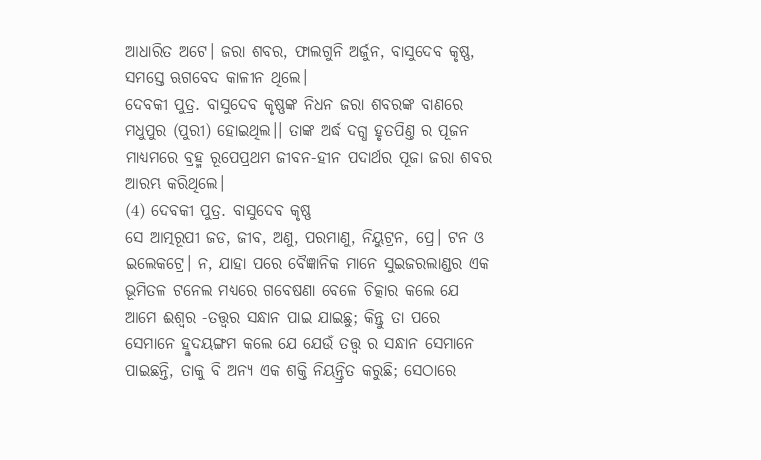ଆଧାରିତ ଅଟେ। ଜରା ଶବର, ଫାଲଗୁନି ଅର୍ଜୁନ, ବାସୁଦେବ କୃଷ୍ଣ, ସମସ୍ତେ ଋଗବେଦ କାଳୀନ ଥିଲେ।
ଦେବକୀ ପୁତ୍ର. ବାସୁଦେବ କୃଷ୍ଣଙ୍କ ନିଧନ ଜରା ଶବରଙ୍କ ବାଣରେ ମଧୁପୁର (ପୁରୀ) ହୋଇଥିଲ।। ତାଙ୍କ ଅର୍ଦ୍ଧ ଦଗ୍ଧ ହୃତପିଣ୍ତ ର ପୂଜନ ମାଧ୍ୟମରେ ବ୍ରହ୍ମ ରୂପେପ୍ରଥମ ଜୀବନ-ହୀନ ପଦାର୍ଥର ପୂଜା ଜରା ଶବର ଆରମ୍ଭ କରିଥିଲେ।
(4) ଦେବକୀ ପୁତ୍ର. ବାସୁଦେବ କୃଷ୍ଣ
ସେ ଆତ୍ମରୂପୀ ଜଡ, ଜୀବ, ଅଣୁ, ପରମାଣୁ, ନିୟୁଟ୍ରନ, ପ୍ରେ। ଟନ ଓ ଇଲେକଟ୍ରେ। ନ, ଯାହା ପରେ ବୈଜ୍ଞାନିକ ମାନେ ସୁଇଜରଲାଣ୍ଡର ଏକ ଭୂମିତଳ ଟନେଲ ମଧ୍ୟରେ ଗବେଷଣା ବେଳେ ଚିତ୍କାର କଲେ ଯେ ଆମେ ଈଶ୍ବର -ତତ୍ତ୍ବର ସନ୍ଧାନ ପାଇ ଯାଇଛୁ; କିନ୍ତୁ ତା ପରେ ସେମାନେ ହୣଦୟଙ୍ଗମ କଲେ ଯେ ଯେଉଁ ତତ୍ତ୍ୱ ର ସନ୍ଧାନ ସେମାନେ ପାଇଛନ୍ତି, ତାକୁ ବି ଅନ୍ୟ ଏକ ଶକ୍ତି ନିୟନ୍ତ୍ରିତ କରୁଛି; ସେଠାରେ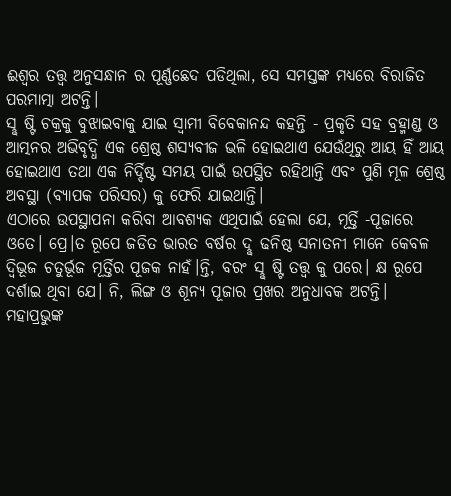ଈଶ୍ବର ତତ୍ତ୍ୱ ଅନୁସନ୍ଧାନ ର ପୂର୍ଣ୍ଣଛେଦ ପଡିଥିଲା, ସେ ସମସ୍ତଙ୍କ ମଧ୍ୟରେ ବିରାଜିତ ପରମାତ୍ମା ଅଟନ୍ତି।
ସୣଷ୍ଟି ଚକ୍ରକୁ ବୁଝାଇବାକୁ ଯାଇ ସ୍ବାମୀ ବିବେକାନନ୍ଦ କହନ୍ତି - ପ୍ରକୃତି ସହ ବ୍ରହ୍ମାଣ୍ଡ ଓ ଆତ୍ମନର ଅଭିବୃଦ୍ଧି ଏକ ଶ୍ରେଷ୍ଠ ଶସ୍ୟବୀଜ ଭଳି ହୋଇଥାଏ ଯେଉଁଥିରୁ ଆୟ ହିଁ ଆୟ ହୋଇଥାଏ ତଥା ଏକ ନିର୍ଦ୍ଦିଷ୍ଟ ସମୟ ପାଇଁ ଉପସ୍ଥିତ ରହିଥାନ୍ତି ଏବଂ ପୁଣି ମୂଳ ଶ୍ରେଷ୍ଠ ଅବସ୍ଥା (ବ୍ୟାପକ ପରିସର) କୁ ଫେରି ଯାଇଥାନ୍ତି।
ଏଠାରେ ଉପସ୍ଥାପନା କରିବା ଆବଶ୍ୟକ ଏଥିପାଇଁ ହେଲା ଯେ, ମୂର୍ତ୍ତି -ପୂଜାରେ ଓତେ। ପ୍ରେ।ତ ରୂପେ ଜଡିତ ଭାରତ ବର୍ଷର ଦୣଢନିଷ୍ଠ ସନାତନୀ ମାନେ କେବଳ ଦ୍ବିଭୂଜ ଚତୁର୍ଭୂଜ ମୂର୍ତ୍ତିର ପୂଜକ ନାହଁ।ନ୍ତି, ବରଂ ସୣଷ୍ଟି ତତ୍ତ୍ୱ କୁ ପରେ। କ୍ଷ ରୂପେ ଦର୍ଶାଇ ଥିବା ଯେ। ନି, ଲିଙ୍ଗ ଓ ଶୂନ୍ୟ ପୂଜାର ପ୍ରଖର ଅନୁଧାବକ ଅଟନ୍ତି।
ମହାପ୍ରଭୁଙ୍କ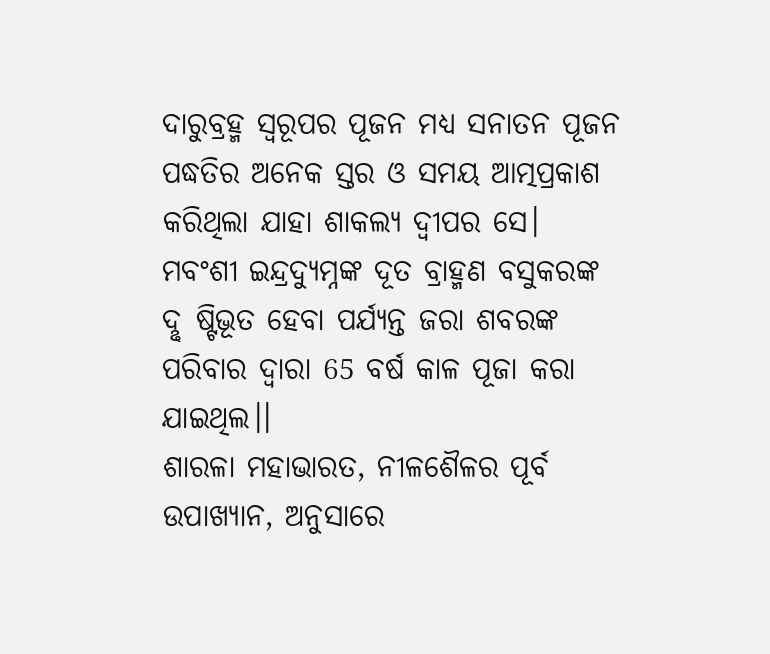ଦାରୁବ୍ରହ୍ମ ସ୍ବରୂପର ପୂଜନ ମଧ୍ୟ ସନାତନ ପୂଜନ ପଦ୍ଧତିର ଅନେକ ସ୍ତର ଓ ସମୟ ଆତ୍ମପ୍ରକାଶ କରିଥିଲା ଯାହା ଶାକଲ୍ୟ ଦ୍ବୀପର ସେ। ମବଂଶୀ ଇନ୍ଦ୍ରଦ୍ୟୁମ୍ନଙ୍କ ଦୂତ ବ୍ରାହ୍ମଣ ବସୁକରଙ୍କ ଦୣଷ୍ଟିଭୂତ ହେବା ପର୍ଯ୍ୟନ୍ତ ଜରା ଶବରଙ୍କ ପରିବାର ଦ୍ବାରା 65 ବର୍ଷ କାଳ ପୂଜା କରା ଯାଇଥିଲ।।
ଶାରଳା ମହାଭାରତ, ନୀଳଶୈଳର ପୂର୍ବ ଉପାଖ୍ୟାନ, ଅନୁସାରେ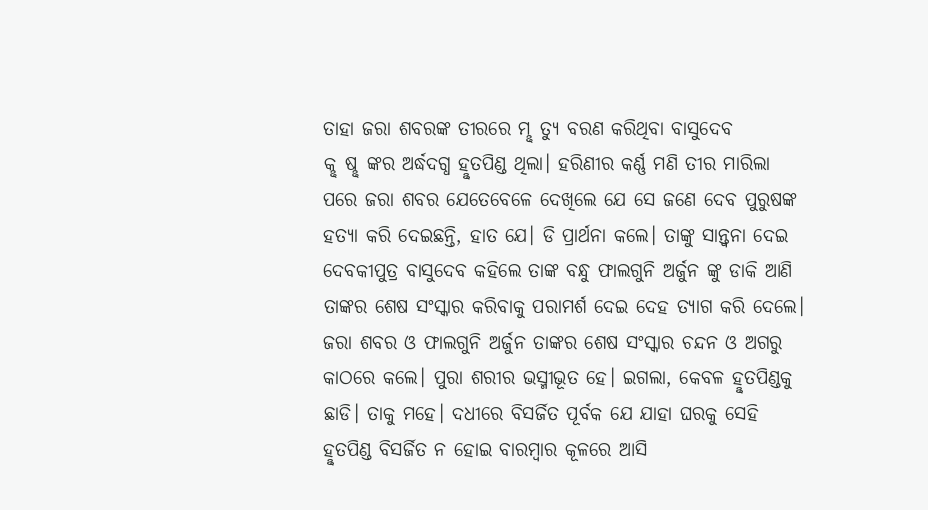ତାହା ଜରା ଶବରଙ୍କ ତୀରରେ ମୣତ୍ୟୁ ବରଣ କରିଥିବା ବାସୁଦେବ କୣଷୣଙ୍କର ଅର୍ଦ୍ଧଦଗ୍ଧ ହୣତପିଣ୍ଡ ଥିଲା। ହରିଣୀର କର୍ଣ୍ଣ ମଣି ତୀର ମାରିଲା ପରେ ଜରା ଶବର ଯେତେବେଳେ ଦେଖିଲେ ଯେ ସେ ଜଣେ ଦେବ ପୁରୁଷଙ୍କ ହତ୍ୟା କରି ଦେଇଛନ୍ତି, ହାତ ଯେ। ଡି ପ୍ରାର୍ଥନା କଲେ। ତାଙ୍କୁ ସାନ୍ତ୍ୱନା ଦେଇ ଦେବକୀପୁତ୍ର ବାସୁଦେବ କହିଲେ ତାଙ୍କ ବନ୍ଧୁ ଫାଲଗୁନି ଅର୍ଜୁନ ଙ୍କୁ ଡାକି ଆଣି ତାଙ୍କର ଶେଷ ସଂସ୍କାର କରିବାକୁ ପରାମର୍ଶ ଦେଇ ଦେହ ତ୍ୟାଗ କରି ଦେଲେ।
ଜରା ଶବର ଓ ଫାଲଗୁନି ଅର୍ଜୁନ ତାଙ୍କର ଶେଷ ସଂସ୍କାର ଚନ୍ଦନ ଓ ଅଗରୁ କାଠରେ କଲେ। ପୁରା ଶରୀର ଭସ୍ମୀଭୂତ ହେ। ଇଗଲା, କେବଳ ହୣତପିଣ୍ଡକୁ ଛାଡି। ତାକୁ ମହେ। ଦଧୀରେ ବିସର୍ଜିତ ପୂର୍ବକ ଯେ ଯାହା ଘରକୁ ସେହି ହୣତପିଣ୍ଡ ବିସର୍ଜିତ ନ ହୋଇ ବାରମ୍ବାର କୂଳରେ ଆସି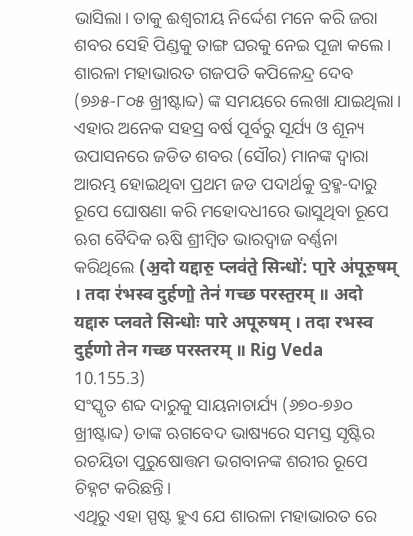ଭାସିଲା। ତାକୁ ଈଶ୍ବରୀୟ ନିର୍ଦ୍ଦେଶ ମନେ କରି ଜରା ଶବର ସେହି ପିଣ୍ଡକୁ ତାଙ୍ଗ ଘରକୁ ନେଇ ପୂଜା କଲେ।
ଶାରଳା ମହାଭାରତ ଗଜପତି କପିଳେନ୍ଦ୍ର ଦେବ (୭୬୫-୮୦୫ ଖ୍ରୀଷ୍ଟାବ୍ଦ) ଙ୍କ ସମୟରେ ଲେଖା ଯାଇଥିଲା। ଏହାର ଅନେକ ସହସ୍ର ବର୍ଷ ପୂର୍ବରୁ ସୂର୍ଯ୍ୟ ଓ ଶୂନ୍ୟ ଉପାସନରେ ଜଡିତ ଶବର (ସୌର) ମାନଙ୍କ ଦ୍ବାରା ଆରମ୍ଭ ହୋଇଥିବା ପ୍ରଥମ ଜଡ ପଦାର୍ଥକୁ ବ୍ରହ୍ମ-ଦାରୁ ରୂପେ ଘୋଷଣା କରି ମହୋଦଧୀରେ ଭାସୁଥିବା ରୂପେ ଋଗ ବୈଦିକ ଋଷି ଶ୍ରୀମ୍ବିତ ଭାରଦ୍ବାଜ ବର୍ଣ୍ଣନା କରିଥିଲେ (अ॒दो यद्दारु॒ प्लव॑ते॒ सिन्धो॑: पा॒रे अ॑पूरु॒षम् । तदा र॑भस्व दुर्हणो॒ तेन॑ गच्छ परस्त॒रम् ॥ अदो यद्दारु प्लवते सिन्धोः पारे अपूरुषम् । तदा रभस्व दुर्हणो तेन गच्छ परस्तरम् ॥ Rig Veda 10.155.3)
ସଂସ୍କୃତ ଶବ୍ଦ ଦାରୁକୁ ସାୟନାଚାର୍ଯ୍ୟ (୬୭୦-୭୬୦ ଖ୍ରୀଷ୍ଟାବ୍ଦ) ତାଙ୍କ ଋଗବେଦ ଭାଷ୍ୟରେ ସମସ୍ତ ସୃଷ୍ଟିର ରଚୟିତା ପୁରୁଷୋତ୍ତମ ଭଗବାନଙ୍କ ଶରୀର ରୂପେ ଚିହ୍ନଟ କରିଛନ୍ତି।
ଏଥିରୁ ଏହା ସ୍ପଷ୍ଟ ହୁଏ ଯେ ଶାରଳା ମହାଭାରତ ରେ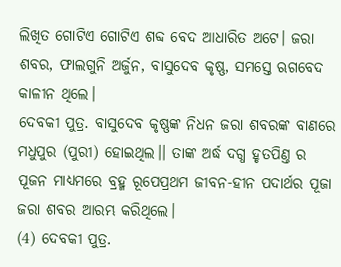ଲିଖିତ ଗୋଟିଏ ଗୋଟିଏ ଶବ୍ଦ ବେଦ ଆଧାରିତ ଅଟେ। ଜରା ଶବର, ଫାଲଗୁନି ଅର୍ଜୁନ, ବାସୁଦେବ କୃଷ୍ଣ, ସମସ୍ତେ ଋଗବେଦ କାଳୀନ ଥିଲେ।
ଦେବକୀ ପୁତ୍ର. ବାସୁଦେବ କୃଷ୍ଣଙ୍କ ନିଧନ ଜରା ଶବରଙ୍କ ବାଣରେ ମଧୁପୁର (ପୁରୀ) ହୋଇଥିଲ।। ତାଙ୍କ ଅର୍ଦ୍ଧ ଦଗ୍ଧ ହୃତପିଣ୍ତ ର ପୂଜନ ମାଧ୍ୟମରେ ବ୍ରହ୍ମ ରୂପେପ୍ରଥମ ଜୀବନ-ହୀନ ପଦାର୍ଥର ପୂଜା ଜରା ଶବର ଆରମ୍ଭ କରିଥିଲେ।
(4) ଦେବକୀ ପୁତ୍ର.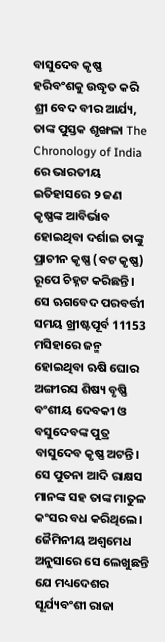ବାସୁଦେବ କୃଷ୍ଣ
ହରିବଂଶକୁ ଉଦ୍ଧୃତ କରି ଶ୍ରୀ ବେଦ ବୀର ଆର୍ଯ୍ୟ, ତାଙ୍କ ପୁସ୍ତକ ଶୃଙ୍ଖଳା The Chronology of India ରେ ଭାରତୀୟ ଇତିହାସରେ ୨ ଜଣ କୃଷ୍ଣଙ୍କ ଆବିର୍ଭାବ ହୋଇଥିବା ଦର୍ଶାଇ ତାଙ୍କୁ ପ୍ରାଚୀନ କୃଷ୍ଣ (ବଟ କୃଷ୍ଣ) ରୂପେ ଚିହ୍ନଟ କରିଛନ୍ତି। ସେ ଋଗବେଦ ପରବର୍ତ୍ତୀ ସମୟ ଖ୍ରୀଷ୍ଟପୂର୍ବ 11153 ମସିହାରେ ଜନ୍ମ ହୋଇଥିବା ଋଷି ଘୋର ଅଙ୍ଗୀରସ ଶିଷ୍ୟ ବୃଷ୍ଣି ବଂଶୀୟ ଦେବକୀ ଓ ବସୁଦେବଙ୍କ ପୁତ୍ର ବାସୁଦେବ କୃଷ୍ଣ ଅଟନ୍ତି। ସେ ପୁତନା ଆଦି ରାକ୍ଷସ ମାନଙ୍କ ସହ ତାଙ୍କ ମାତୁଳ କଂସର ବଧ କରିଥିଲେ। ଜୈମିନୀୟ ଅଶ୍ବମେଧ ଅନୁସାରେ ସେ ଲେଖୁଛନ୍ତି ଯେ ମଧ୍ୟଦେଶର ସୂର୍ଯ୍ୟବଂଶୀ ରାଜା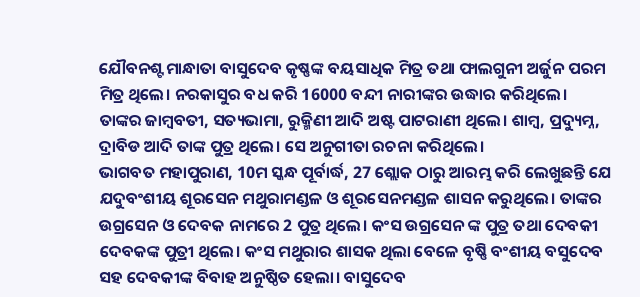ଯୌବନଶ୍ଟ ମାନ୍ଧାତା ବାସୁଦେବ କୃଷ୍ଣଙ୍କ ବୟସାଧିକ ମିତ୍ର ତଥା ଫାଲଗୁନୀ ଅର୍ଜୁନ ପରମ ମିତ୍ର ଥିଲେ। ନରକାସୁର ବଧ କରି 16000 ବନ୍ଦୀ ନାରୀଙ୍କର ଉଦ୍ଧାର କରିଥିଲେ। ତାଙ୍କର ଜାମ୍ବବତୀ, ସତ୍ୟଭାମା, ରୁକ୍ମିଣୀ ଆଦି ଅଷ୍ଟ ପାଟରାଣୀ ଥିଲେ। ଶାମ୍ବ, ପ୍ରଦ୍ୟୁମ୍ନ, ଦ୍ରାବିଡ ଆଦି ତାଙ୍କ ପୁତ୍ର ଥିଲେ। ସେ ଅନୁଗୀତା ରଚନା କରିଥିଲେ।
ଭାଗବତ ମହାପୁରାଣ, 10ମ ସ୍କନ୍ଧ ପୂର୍ବାର୍ଦ୍ଧ, 27 ଶ୍ଲୋକ ଠାରୁ ଆରମ୍ଭ କରି ଲେଖୁଛନ୍ତି ଯେ ଯଦୁବଂଶୀୟ ଶୂରସେନ ମଥୁରାମଣ୍ଡଳ ଓ ଶୂରସେନମଣ୍ଡଳ ଶାସନ କରୁଥିଲେ। ତାଙ୍କର ଉଗ୍ରସେନ ଓ ଦେବକ ନାମରେ 2 ପୁତ୍ର ଥିଲେ। କଂସ ଉଗ୍ରସେନ ଙ୍କ ପୁତ୍ର ତଥା ଦେବକୀ ଦେବକଙ୍କ ପୁତ୍ରୀ ଥିଲେ। କଂସ ମଥୁରାର ଶାସକ ଥିଲା ବେଳେ ବୃଷ୍ଣି ବଂଶୀୟ ବସୁଦେବ ସହ ଦେବକୀଙ୍କ ବିବାହ ଅନୁଷ୍ଠିତ ହେଲା। ବାସୁଦେବ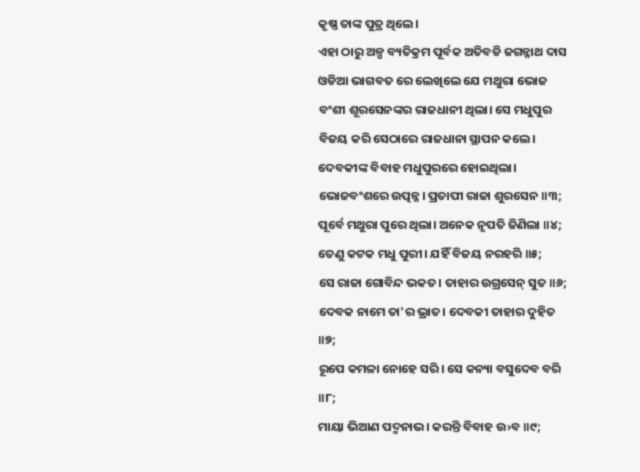କୃଷ୍ଣ ତାଙ୍କ ପୁତ୍ର ଥିଲେ।
ଏହା ଠାରୁ ଅଳ୍ପ ବ୍ୟତିକ୍ରମ ପୂର୍ବକ ଅତିବଡି ଜଗନ୍ନାଥ ଦାସ ଓଡିଆ ଭାଗବତ ରେ ଲେଖିଲେ ଯେ ମଥୁରା ଭୋଜ ବଂଶୀ ଶୂରସେନଙ୍କର ରାଜଧାନୀ ଥିଲା। ସେ ମଧୁପୁର ବିଜୟ କରି ସେଠାରେ ରାଜଧାନା ସ୍ଥାପନ କଲେ। ଦେବକୀଙ୍କ ବିବାହ ମଧୁପୁରରେ ହୋଇଥିଲା।
ଭୋଜବଂଶରେ ଉତ୍ପନ୍ନ। ପ୍ରତାପୀ ରାଜା ଶୁରସେନ ॥୩;
ପୂର୍ବେ ମଥୁରା ପୁରେ ଥିଲା। ଅନେକ ନୃପତି ଜିଣିଲା ॥୪;
ତେଣୁ କଟକ ମଧୁ ପୁରୀ। ଯହିଁ ବିଜୟ ନରହରି ॥୫;
ସେ ରାଜା ଗୋବିନ୍ଦ ଭକତ। ତାହାର ଉଗ୍ରସେନ୍ ସୁତ ॥୬;
ଦେବକ ନାମେ ତା'ର ଭ୍ରାତ। ଦେବକୀ ତାହାର ଦୁହିତ ॥୭;
ରୂପେ କମଳା ନୋହେ ସରି। ସେ କନ୍ୟା ବସୁଦେବ ବରି ॥୮;
ମାୟା ଭିଆଣ ପଦ୍ମନାଭ। କରନ୍ତି ବିବାହ ଉ›ବ ॥୯;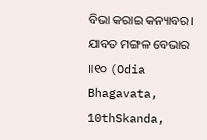ବିଭା କରାଇ କନ୍ୟାବର। ଯାବତ ମଙ୍ଗଳ ବେଭାର ॥୧୦ (Odia Bhagavata, 10thSkanda,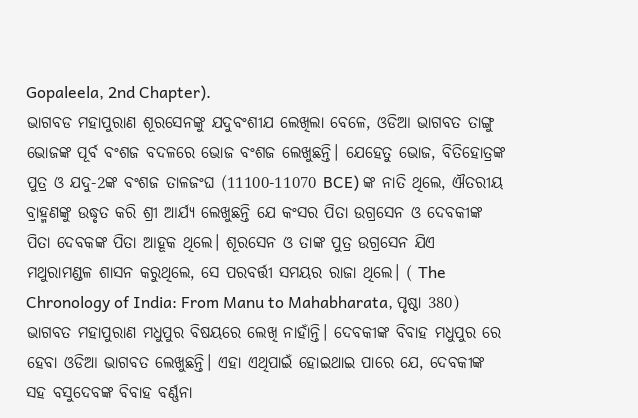Gopaleela, 2nd Chapter).
ଭାଗବଡ ମହାପୁରାଣ ଶୂରସେନଙ୍କୁ ଯଦୁବଂଶୀଯ ଲେଖିଲା ବେଳେ, ଓଡିଆ ଭାଗବତ ତାଙ୍ଗୁ ଭୋଜଙ୍କ ପୂର୍ବ ବଂଶଜ ବଦଳରେ ଭୋଜ ବଂଶଜ ଲେଖୁଛନ୍ତି। ଯେହେତୁ ଭୋଜ, ବିତିହୋତ୍ରଙ୍କ ପୁତ୍ର ଓ ଯଦୁ-2ଙ୍କ ବଂଶଜ ତାଳଜଂଘ (11100-11070 BCE) ଙ୍କ ନାତି ଥିଲେ, ଐତରୀୟ ବ୍ରାହ୍ମଣଙ୍କୁ ଉଦ୍ଧୃତ କରି ଶ୍ରୀ ଆର୍ଯ୍ୟ ଲେଖୁଛନ୍ତି ଯେ କଂସର ପିତା ଉଗ୍ରସେନ ଓ ଦେବକୀଙ୍କ ପିତା ଦେବକଙ୍କ ପିତା ଆହୂକ ଥିଲେ। ଶୂରସେନ ଓ ତାଙ୍କ ପୁତ୍ର ଉଗ୍ରସେନ ଯିଏ ମଥୁରାମଣ୍ଡଳ ଶାସନ କରୁଥିଲେ, ସେ ପରବର୍ତ୍ତୀ ସମୟର ରାଜା ଥିଲେ। ( The Chronology of India: From Manu to Mahabharata, ପୃଷ୍ଠା 380)
ଭାଗବତ ମହାପୁରାଣ ମଧୁପୁର ବିଷୟରେ ଲେଖି ନାହାଁନ୍ତି। ଦେବକୀଙ୍କ ବିବାହ ମଧୁପୁର ରେ ହେବା ଓଡିଆ ଭାଗବତ ଲେଖୁଛନ୍ତି। ଏହା ଏଥିପାଇଁ ହୋଇଥାଇ ପାରେ ଯେ, ଦେବକୀଙ୍କ ସହ ବସୁଦେବଙ୍କ ବିବାହ ବର୍ଣ୍ଣନା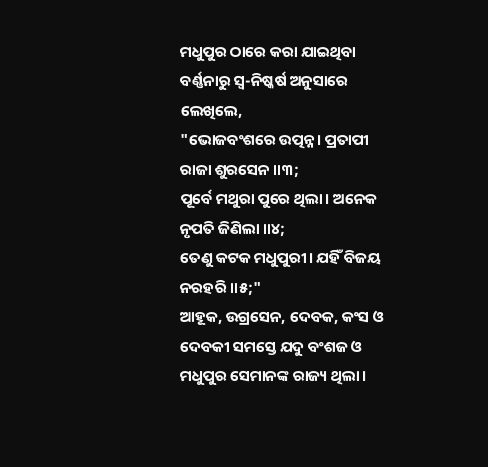ମଧୁପୁର ଠାରେ କରା ଯାଇଥିବା ବର୍ଣ୍ଣନାରୁ ସ୍ବ-ନିଷ୍କର୍ଷ ଅନୁସାରେ ଲେଖିଲେ,
"ଭୋଜବଂଶରେ ଉତ୍ପନ୍ନ। ପ୍ରତାପୀ ରାଜା ଶୁରସେନ ॥୩;
ପୂର୍ବେ ମଥୁରା ପୁରେ ଥିଲା। ଅନେକ ନୃପତି ଜିଣିଲା ॥୪;
ତେଣୁ କଟକ ମଧୁପୁରୀ। ଯହିଁ ବିଜୟ ନରହରି ॥୫;"
ଆହୂକ, ଉଗ୍ରସେନ, ଦେବକ, କଂସ ଓ ଦେବକୀ ସମସ୍ତେ ଯଦୁ ବଂଶଜ ଓ ମଧୁପୁର ସେମାନଙ୍କ ରାଜ୍ୟ ଥିଲା।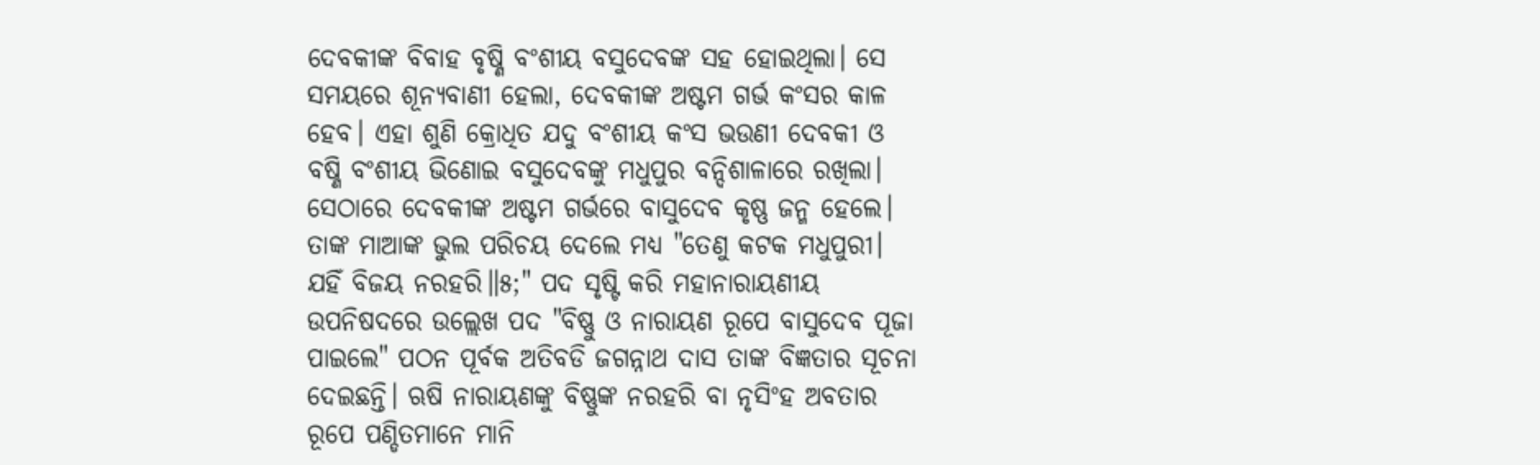ଦେବକୀଙ୍କ ବିବାହ ବୃଷ୍ଣି ବଂଶୀୟ ବସୁଦେବଙ୍କ ସହ ହୋଇଥିଲା। ସେ ସମୟରେ ଶୂନ୍ୟବାଣୀ ହେଲା, ଦେବକୀଙ୍କ ଅଷ୍ଟମ ଗର୍ଭ କଂସର କାଳ ହେବ। ଏହା ଶୁଣି କ୍ରୋଧିତ ଯଦୁ ବଂଶୀୟ କଂସ ଭଉଣୀ ଦେବକୀ ଓ ବଷ୍ଣି ବଂଶୀୟ ଭିଣୋଇ ବସୁଦେବଙ୍କୁ ମଧୁପୁର ବନ୍ଦିଶାଳାରେ ରଖିଲା। ସେଠାରେ ଦେବକୀଙ୍କ ଅଷ୍ଟମ ଗର୍ଭରେ ବାସୁଦେବ କୃଷ୍ଣ ଜନ୍ମ ହେଲେ। ତାଙ୍କ ମାଆଙ୍କ ଭୁଲ ପରିଚୟ ଦେଲେ ମଧ୍ୟ "ତେଣୁ କଟକ ମଧୁପୁରୀ। ଯହିଁ ବିଜୟ ନରହରି॥୫;" ପଦ ସୃଷ୍ଟି କରି ମହାନାରାୟଣୀୟ ଉପନିଷଦରେ ଉଲ୍ଲେଖ ପଦ "ବିଷ୍ଣୁ ଓ ନାରାୟଣ ରୂପେ ବାସୁଦେବ ପୂଜା ପାଇଲେ" ପଠନ ପୂର୍ବକ ଅତିବଡି ଜଗନ୍ନାଥ ଦାସ ତାଙ୍କ ବିଜ୍ଞତାର ସୂଚନା ଦେଇଛନ୍ତି। ଋଷି ନାରାୟଣଙ୍କୁ ବିଷ୍ଣୁଙ୍କ ନରହରି ବା ନୃସିଂହ ଅବତାର ରୂପେ ପଣ୍ଡିତମାନେ ମାନି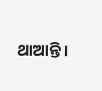ଥାଆନ୍ତି।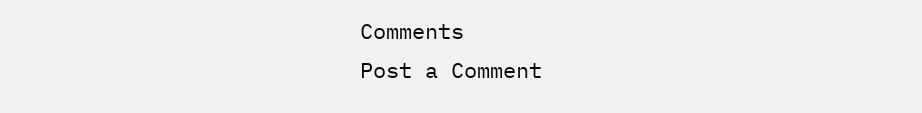Comments
Post a Comment